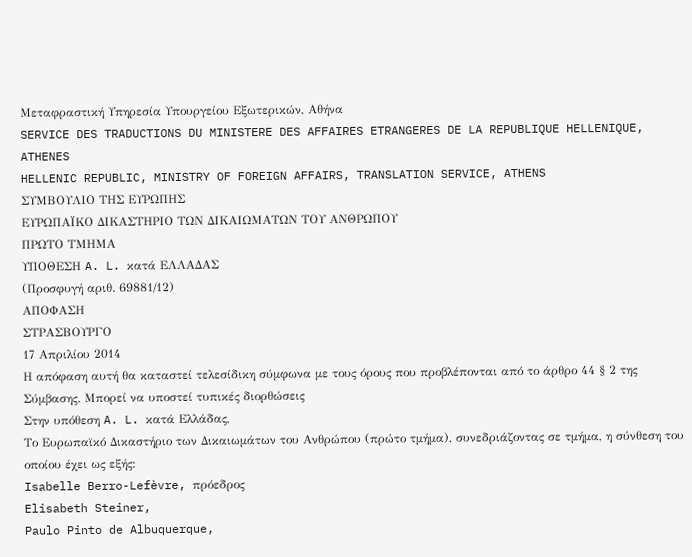Μεταφραστική Υπηρεσία Υπουργείου Εξωτερικών, Αθήνα
SERVICE DES TRADUCTIONS DU MINISTERE DES AFFAIRES ETRANGERES DE LA REPUBLIQUE HELLENIQUE, ATHENES
HELLENIC REPUBLIC, MINISTRY OF FOREIGN AFFAIRS, TRANSLATION SERVICE, ATHENS
ΣΥΜΒΟΥΛΙΟ ΤΗΣ ΕΥΡΩΠΗΣ
ΕΥΡΩΠΑΪΚΟ ΔΙΚΑΣΤΗΡΙΟ ΤΩΝ ΔΙΚΑΙΩΜΑΤΩΝ ΤΟΥ ΑΝΘΡΩΠΟΥ
ΠΡΩΤΟ ΤΜΗΜΑ
ΥΠΟΘΕΣΗ A. L. κατά ΕΛΛΑΔΑΣ
(Προσφυγή αριθ. 69881/12)
ΑΠΟΦΑΣΗ
ΣΤΡΑΣΒΟΥΡΓΟ
17 Απριλίου 2014
Η απόφαση αυτή θα καταστεί τελεσίδικη σύμφωνα με τους όρους που προβλέπονται από το άρθρο 44 § 2 της Σύμβασης. Μπορεί να υποστεί τυπικές διορθώσεις
Στην υπόθεση A. L. κατά Ελλάδας,
Το Ευρωπαϊκό Δικαστήριο των Δικαιωμάτων του Ανθρώπου (πρώτο τμήμα), συνεδριάζοντας σε τμήμα, η σύνθεση του οποίου έχει ως εξής:
Isabelle Berro-Lefèvre, πρόεδρος
Elisabeth Steiner,
Paulo Pinto de Albuquerque,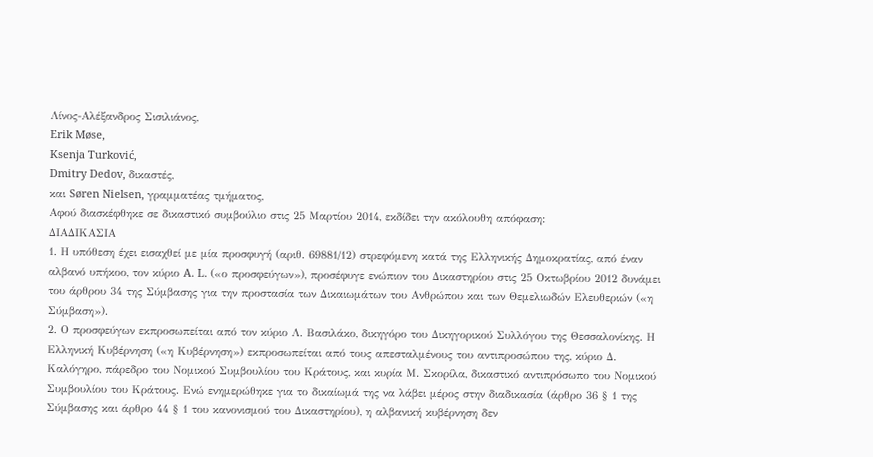Λίνος-Αλέξανδρος Σισιλιάνος,
Erik Møse,
Ksenja Turković,
Dmitry Dedov, δικαστές,
και Søren Nielsen, γραμματέας τμήματος,
Αφού διασκέφθηκε σε δικαστικό συμβούλιο στις 25 Μαρτίου 2014, εκδίδει την ακόλουθη απόφαση:
ΔΙΑΔΙΚΑΣΙΑ
1. Η υπόθεση έχει εισαχθεί με μία προσφυγή (αριθ. 69881/12) στρεφόμενη κατά της Ελληνικής Δημοκρατίας, από έναν αλβανό υπήκοο, τον κύριο A. L. («ο προσφεύγων»), προσέφυγε ενώπιον του Δικαστηρίου στις 25 Οκτωβρίου 2012 δυνάμει του άρθρου 34 της Σύμβασης για την προστασία των Δικαιωμάτων του Ανθρώπου και των Θεμελιωδών Ελευθεριών («η Σύμβαση»).
2. Ο προσφεύγων εκπροσωπείται από τον κύριο Λ. Βασιλάκο, δικηγόρο του Δικηγορικού Συλλόγου της Θεσσαλονίκης. Η Ελληνική Κυβέρνηση («η Κυβέρνηση») εκπροσωπείται από τους απεσταλμένους του αντιπροσώπου της, κύριο Δ. Καλόγηρο, πάρεδρο του Νομικού Συμβουλίου του Κράτους, και κυρία Μ. Σκορίλα, δικαστικό αντιπρόσωπο του Νομικού Συμβουλίου του Κράτους. Ενώ ενημερώθηκε για το δικαίωμά της να λάβει μέρος στην διαδικασία (άρθρο 36 § 1 της Σύμβασης και άρθρο 44 § 1 του κανονισμού του Δικαστηρίου), η αλβανική κυβέρνηση δεν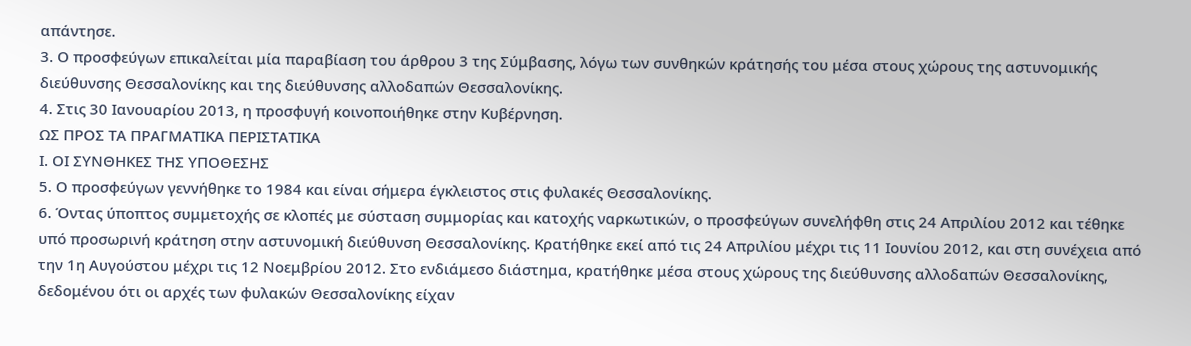απάντησε.
3. Ο προσφεύγων επικαλείται μία παραβίαση του άρθρου 3 της Σύμβασης, λόγω των συνθηκών κράτησής του μέσα στους χώρους της αστυνομικής διεύθυνσης Θεσσαλονίκης και της διεύθυνσης αλλοδαπών Θεσσαλονίκης.
4. Στις 30 Ιανουαρίου 2013, η προσφυγή κοινοποιήθηκε στην Κυβέρνηση.
ΩΣ ΠΡΟΣ ΤΑ ΠΡΑΓΜΑΤΙΚΑ ΠΕΡΙΣΤΑΤΙΚΑ
Ι. ΟΙ ΣΥΝΘΗΚΕΣ ΤΗΣ ΥΠΟΘΕΣΗΣ
5. Ο προσφεύγων γεννήθηκε το 1984 και είναι σήμερα έγκλειστος στις φυλακές Θεσσαλονίκης.
6. Όντας ύποπτος συμμετοχής σε κλοπές με σύσταση συμμορίας και κατοχής ναρκωτικών, ο προσφεύγων συνελήφθη στις 24 Απριλίου 2012 και τέθηκε υπό προσωρινή κράτηση στην αστυνομική διεύθυνση Θεσσαλονίκης. Κρατήθηκε εκεί από τις 24 Απριλίου μέχρι τις 11 Ιουνίου 2012, και στη συνέχεια από την 1η Αυγούστου μέχρι τις 12 Νοεμβρίου 2012. Στο ενδιάμεσο διάστημα, κρατήθηκε μέσα στους χώρους της διεύθυνσης αλλοδαπών Θεσσαλονίκης, δεδομένου ότι οι αρχές των φυλακών Θεσσαλονίκης είχαν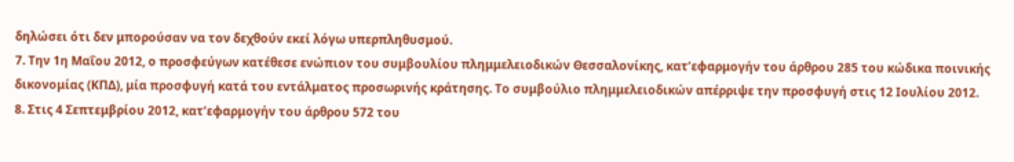δηλώσει ότι δεν μπορούσαν να τον δεχθούν εκεί λόγω υπερπληθυσμού.
7. Την 1η Μαΐου 2012, ο προσφεύγων κατέθεσε ενώπιον του συμβουλίου πλημμελειοδικών Θεσσαλονίκης, κατ’εφαρμογήν του άρθρου 285 του κώδικα ποινικής δικονομίας (ΚΠΔ), μία προσφυγή κατά του εντάλματος προσωρινής κράτησης. Το συμβούλιο πλημμελειοδικών απέρριψε την προσφυγή στις 12 Ιουλίου 2012.
8. Στις 4 Σεπτεμβρίου 2012, κατ’εφαρμογήν του άρθρου 572 του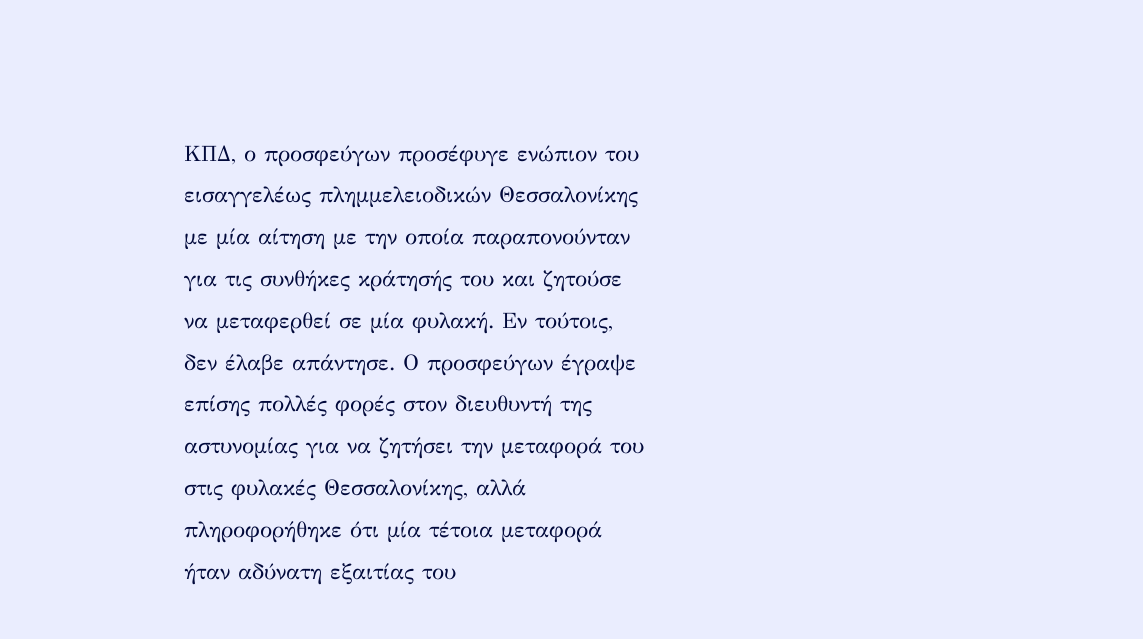ΚΠΔ, ο προσφεύγων προσέφυγε ενώπιον του εισαγγελέως πλημμελειοδικών Θεσσαλονίκης με μία αίτηση με την οποία παραπονούνταν για τις συνθήκες κράτησής του και ζητούσε να μεταφερθεί σε μία φυλακή. Εν τούτοις, δεν έλαβε απάντησε. Ο προσφεύγων έγραψε επίσης πολλές φορές στον διευθυντή της αστυνομίας για να ζητήσει την μεταφορά του στις φυλακές Θεσσαλονίκης, αλλά πληροφορήθηκε ότι μία τέτοια μεταφορά ήταν αδύνατη εξαιτίας του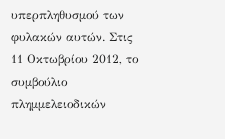υπερπληθυσμού των φυλακών αυτών. Στις 11 Οκτωβρίου 2012, το συμβούλιο πλημμελειοδικών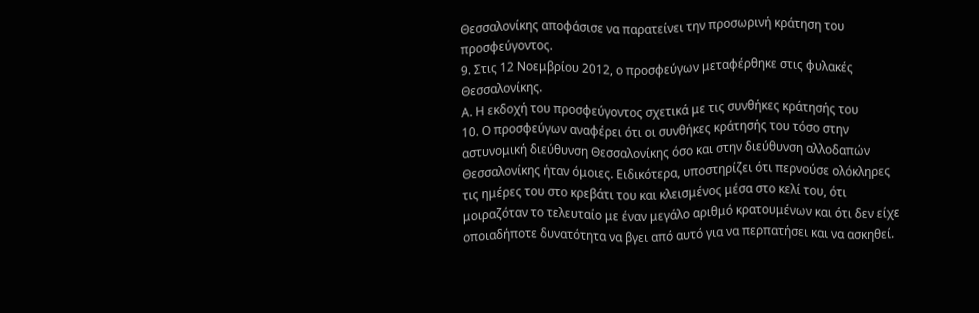Θεσσαλονίκης αποφάσισε να παρατείνει την προσωρινή κράτηση του προσφεύγοντος.
9. Στις 12 Νοεμβρίου 2012, ο προσφεύγων μεταφέρθηκε στις φυλακές Θεσσαλονίκης.
Α. Η εκδοχή του προσφεύγοντος σχετικά με τις συνθήκες κράτησής του
10. Ο προσφεύγων αναφέρει ότι οι συνθήκες κράτησής του τόσο στην αστυνομική διεύθυνση Θεσσαλονίκης όσο και στην διεύθυνση αλλοδαπών Θεσσαλονίκης ήταν όμοιες. Ειδικότερα, υποστηρίζει ότι περνούσε ολόκληρες τις ημέρες του στο κρεβάτι του και κλεισμένος μέσα στο κελί του, ότι μοιραζόταν το τελευταίο με έναν μεγάλο αριθμό κρατουμένων και ότι δεν είχε οποιαδήποτε δυνατότητα να βγει από αυτό για να περπατήσει και να ασκηθεί.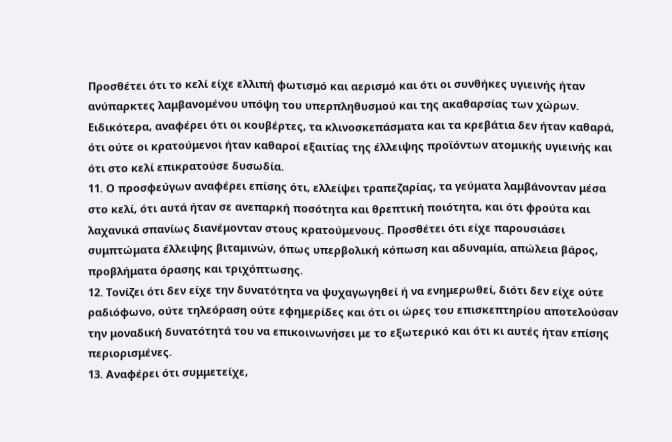Προσθέτει ότι το κελί είχε ελλιπή φωτισμό και αερισμό και ότι οι συνθήκες υγιεινής ήταν ανύπαρκτες λαμβανομένου υπόψη του υπερπληθυσμού και της ακαθαρσίας των χώρων. Ειδικότερα, αναφέρει ότι οι κουβέρτες, τα κλινοσκεπάσματα και τα κρεβάτια δεν ήταν καθαρά, ότι ούτε οι κρατούμενοι ήταν καθαροί εξαιτίας της έλλειψης προϊόντων ατομικής υγιεινής και ότι στο κελί επικρατούσε δυσωδία.
11. Ο προσφεύγων αναφέρει επίσης ότι, ελλείψει τραπεζαρίας, τα γεύματα λαμβάνονταν μέσα στο κελί, ότι αυτά ήταν σε ανεπαρκή ποσότητα και θρεπτική ποιότητα, και ότι φρούτα και λαχανικά σπανίως διανέμονταν στους κρατούμενους. Προσθέτει ότι είχε παρουσιάσει συμπτώματα έλλειψης βιταμινών, όπως υπερβολική κόπωση και αδυναμία, απώλεια βάρος, προβλήματα όρασης και τριχόπτωσης.
12. Τονίζει ότι δεν είχε την δυνατότητα να ψυχαγωγηθεί ή να ενημερωθεί, διότι δεν είχε ούτε ραδιόφωνο, ούτε τηλεόραση ούτε εφημερίδες και ότι οι ώρες του επισκεπτηρίου αποτελούσαν την μοναδική δυνατότητά του να επικοινωνήσει με το εξωτερικό και ότι κι αυτές ήταν επίσης περιορισμένες.
13. Αναφέρει ότι συμμετείχε,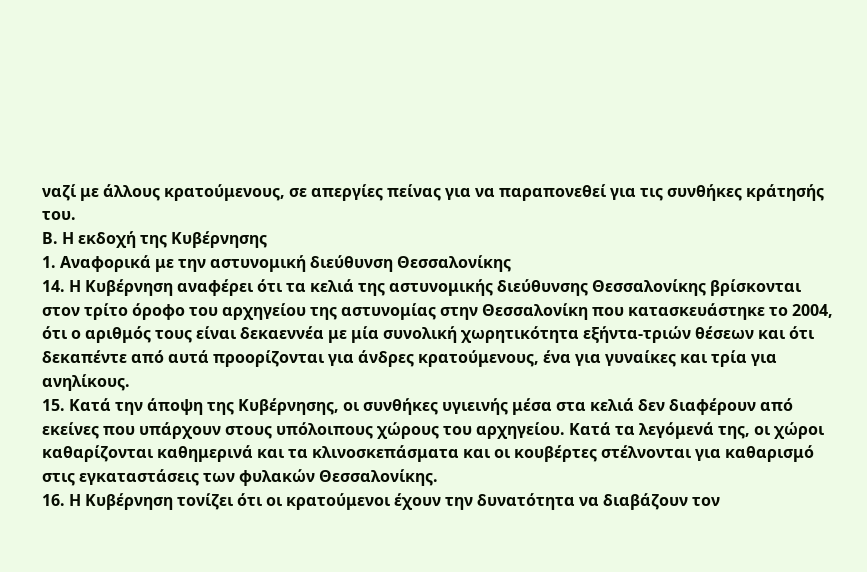ναζί με άλλους κρατούμενους, σε απεργίες πείνας για να παραπονεθεί για τις συνθήκες κράτησής του.
Β. Η εκδοχή της Κυβέρνησης
1. Αναφορικά με την αστυνομική διεύθυνση Θεσσαλονίκης
14. Η Κυβέρνηση αναφέρει ότι τα κελιά της αστυνομικής διεύθυνσης Θεσσαλονίκης βρίσκονται στον τρίτο όροφο του αρχηγείου της αστυνομίας στην Θεσσαλονίκη που κατασκευάστηκε το 2004, ότι ο αριθμός τους είναι δεκαεννέα με μία συνολική χωρητικότητα εξήντα-τριών θέσεων και ότι δεκαπέντε από αυτά προορίζονται για άνδρες κρατούμενους, ένα για γυναίκες και τρία για ανηλίκους.
15. Κατά την άποψη της Κυβέρνησης, οι συνθήκες υγιεινής μέσα στα κελιά δεν διαφέρουν από εκείνες που υπάρχουν στους υπόλοιπους χώρους του αρχηγείου. Κατά τα λεγόμενά της, οι χώροι καθαρίζονται καθημερινά και τα κλινοσκεπάσματα και οι κουβέρτες στέλνονται για καθαρισμό στις εγκαταστάσεις των φυλακών Θεσσαλονίκης.
16. Η Κυβέρνηση τονίζει ότι οι κρατούμενοι έχουν την δυνατότητα να διαβάζουν τον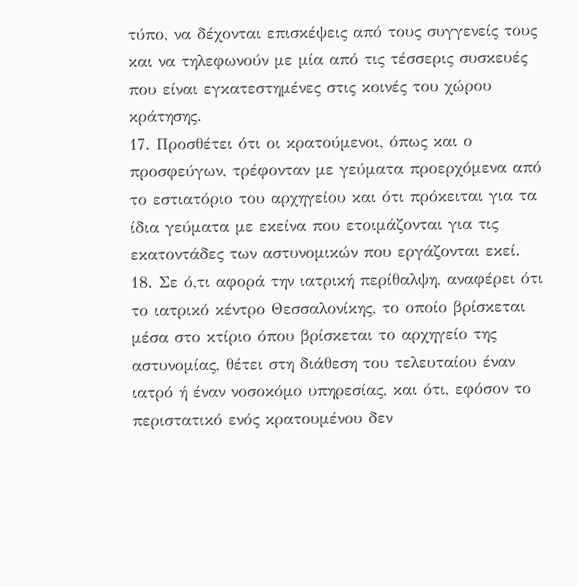τύπο, να δέχονται επισκέψεις από τους συγγενείς τους και να τηλεφωνούν με μία από τις τέσσερις συσκευές που είναι εγκατεστημένες στις κοινές του χώρου κράτησης.
17. Προσθέτει ότι οι κρατούμενοι, όπως και ο προσφεύγων, τρέφονταν με γεύματα προερχόμενα από το εστιατόριο του αρχηγείου και ότι πρόκειται για τα ίδια γεύματα με εκείνα που ετοιμάζονται για τις εκατοντάδες των αστυνομικών που εργάζονται εκεί.
18. Σε ό,τι αφορά την ιατρική περίθαλψη, αναφέρει ότι το ιατρικό κέντρο Θεσσαλονίκης, το οποίο βρίσκεται μέσα στο κτίριο όπου βρίσκεται το αρχηγείο της αστυνομίας, θέτει στη διάθεση του τελευταίου έναν ιατρό ή έναν νοσοκόμο υπηρεσίας, και ότι, εφόσον το περιστατικό ενός κρατουμένου δεν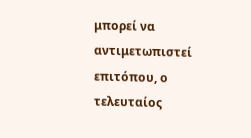μπορεί να αντιμετωπιστεί επιτόπου, ο τελευταίος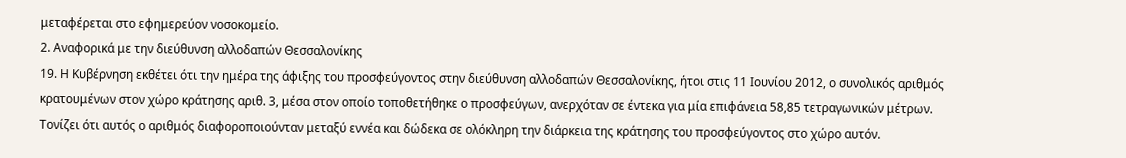μεταφέρεται στο εφημερεύον νοσοκομείο.
2. Αναφορικά με την διεύθυνση αλλοδαπών Θεσσαλονίκης
19. Η Κυβέρνηση εκθέτει ότι την ημέρα της άφιξης του προσφεύγοντος στην διεύθυνση αλλοδαπών Θεσσαλονίκης, ήτοι στις 11 Ιουνίου 2012, ο συνολικός αριθμός κρατουμένων στον χώρο κράτησης αριθ. 3, μέσα στον οποίο τοποθετήθηκε ο προσφεύγων, ανερχόταν σε έντεκα για μία επιφάνεια 58,85 τετραγωνικών μέτρων. Τονίζει ότι αυτός ο αριθμός διαφοροποιούνταν μεταξύ εννέα και δώδεκα σε ολόκληρη την διάρκεια της κράτησης του προσφεύγοντος στο χώρο αυτόν.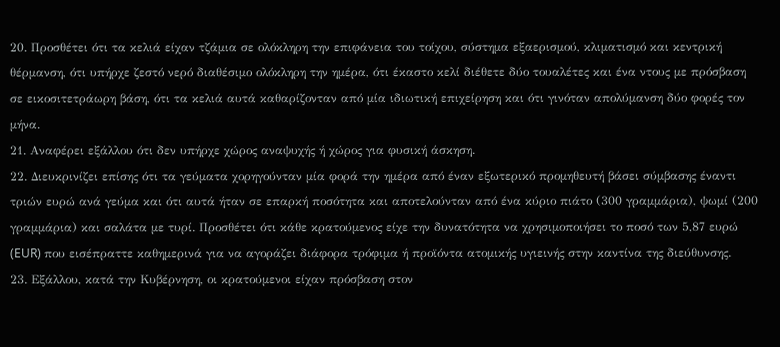20. Προσθέτει ότι τα κελιά είχαν τζάμια σε ολόκληρη την επιφάνεια του τοίχου, σύστημα εξαερισμού, κλιματισμό και κεντρική θέρμανση, ότι υπήρχε ζεστό νερό διαθέσιμο ολόκληρη την ημέρα, ότι έκαστο κελί διέθετε δύο τουαλέτες και ένα ντους με πρόσβαση σε εικοσιτετράωρη βάση, ότι τα κελιά αυτά καθαρίζονταν από μία ιδιωτική επιχείρηση και ότι γινόταν απολύμανση δύο φορές τον μήνα.
21. Αναφέρει εξάλλου ότι δεν υπήρχε χώρος αναψυχής ή χώρος για φυσική άσκηση.
22. Διευκρινίζει επίσης ότι τα γεύματα χορηγούνταν μία φορά την ημέρα από έναν εξωτερικό προμηθευτή βάσει σύμβασης έναντι τριών ευρώ ανά γεύμα και ότι αυτά ήταν σε επαρκή ποσότητα και αποτελούνταν από ένα κύριο πιάτο (300 γραμμάρια), ψωμί (200 γραμμάρια) και σαλάτα με τυρί. Προσθέτει ότι κάθε κρατούμενος είχε την δυνατότητα να χρησιμοποιήσει το ποσό των 5,87 ευρώ (EUR) που εισέπραττε καθημερινά για να αγοράζει διάφορα τρόφιμα ή προϊόντα ατομικής υγιεινής στην καντίνα της διεύθυνσης.
23. Εξάλλου, κατά την Κυβέρνηση, οι κρατούμενοι είχαν πρόσβαση στον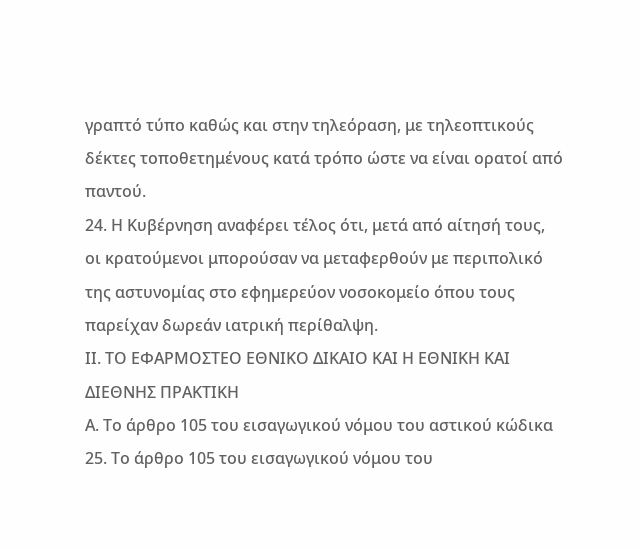γραπτό τύπο καθώς και στην τηλεόραση, με τηλεοπτικούς δέκτες τοποθετημένους κατά τρόπο ώστε να είναι ορατοί από παντού.
24. Η Κυβέρνηση αναφέρει τέλος ότι, μετά από αίτησή τους, οι κρατούμενοι μπορούσαν να μεταφερθούν με περιπολικό της αστυνομίας στο εφημερεύον νοσοκομείο όπου τους παρείχαν δωρεάν ιατρική περίθαλψη.
ΙΙ. ΤΟ ΕΦΑΡΜΟΣΤΕΟ ΕΘΝΙΚΟ ΔΙΚΑΙΟ ΚΑΙ Η ΕΘΝΙΚΗ ΚΑΙ ΔΙΕΘΝΗΣ ΠΡΑΚΤΙΚΗ
Α. Το άρθρο 105 του εισαγωγικού νόμου του αστικού κώδικα
25. Το άρθρο 105 του εισαγωγικού νόμου του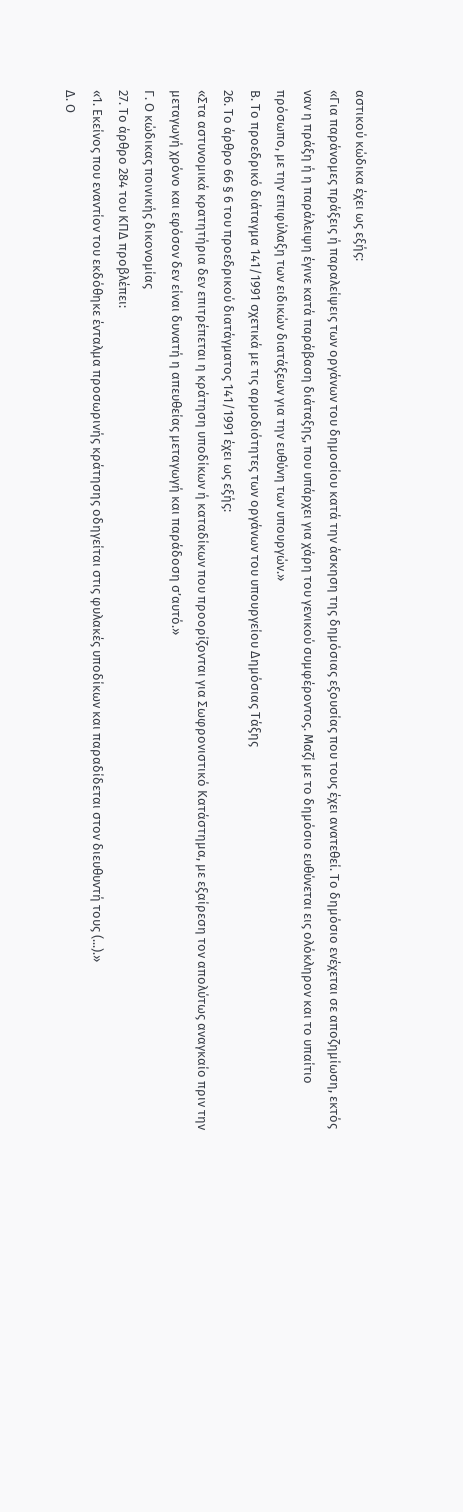αστικού κώδικα έχει ως εξής:
«Για παράνομες πράξεις ή παραλείψεις των οργάνων του δημοσίου κατά την άσκηση της δημόσιας εξουσίας που τους έχει ανατεθεί. Το δημόσιο ενέχεται σε αποζημίωση, εκτός ναν η πράξη ή η παράλειψη έγινε κατά παράβαση διάταξης, που υπάρχει για χάρη του γενικού συμφέροντος. Μαζί με το δημόσιο ευθύνεται εις ολόκληρον και το υπαίτιο πρόσωπο, με την επιφύλαξη των ειδικών διατάξεων για την ευθύνη των υπουργών.»
Β. Το προεδρικό διάταγμα 141/1991 σχετικά με τις αρμοδιότητες των οργάνων του υπουργείου Δημόσιας Τάξης
26. Το άρθρο 66 § 6 του προεδρικού διατάγματος 141/1991 έχει ως εξής:
«Στα αστυνομικά κρατητήρια δεν επιτρέπεται η κράτηση υποδίκων ή καταδίκων που προορίζονται για Σωφρονιστικό Κατάστημα, με εξαίρεση τον απολύτως αναγκαίο πριν την μεταγωγή χρόνο και εφόσον δεν είναι δυνατή η απευθείας μεταγωγή και παράδοση σ’αυτό.»
Γ. Ο κώδικας ποινικής δικονομίας
27. Το άρθρο 284 του ΚΠΔ προβλέπει:
«1. Εκείνος που εναντίον του εκδόθηκε ένταλμα προσωρινής κράτησης οδηγείται στις φυλακές υποδίκων και παραδίδεται στον διευθυντή τους (...).»
Δ. Ο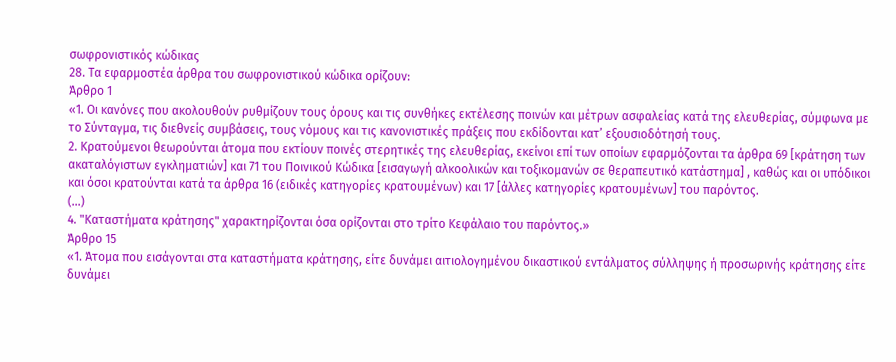σωφρονιστικός κώδικας
28. Τα εφαρμοστέα άρθρα του σωφρονιστικού κώδικα ορίζουν:
Άρθρο 1
«1. Οι κανόνες που ακολουθούν ρυθμίζουν τους όρους και τις συνθήκες εκτέλεσης ποινών και μέτρων ασφαλείας κατά της ελευθερίας, σύμφωνα με το Σύνταγμα, τις διεθνείς συμβάσεις, τους νόμους και τις κανονιστικές πράξεις που εκδίδονται κατ’ εξουσιοδότησή τους.
2. Κρατούμενοι θεωρούνται άτομα που εκτίουν ποινές στερητικές της ελευθερίας, εκείνοι επί των οποίων εφαρμόζονται τα άρθρα 69 [κράτηση των ακαταλόγιστων εγκληματιών] και 71 του Ποινικού Κώδικα [εισαγωγή αλκοολικών και τοξικομανών σε θεραπευτικό κατάστημα] , καθώς και οι υπόδικοι και όσοι κρατούνται κατά τα άρθρα 16 (ειδικές κατηγορίες κρατουμένων) και 17 [άλλες κατηγορίες κρατουμένων] του παρόντος.
(...)
4. "Καταστήματα κράτησης" χαρακτηρίζονται όσα ορίζονται στο τρίτο Κεφάλαιο του παρόντος.»
Άρθρο 15
«1. Άτομα που εισάγονται στα καταστήματα κράτησης, είτε δυνάμει αιτιολογημένου δικαστικού εντάλματος σύλληψης ή προσωρινής κράτησης είτε δυνάμει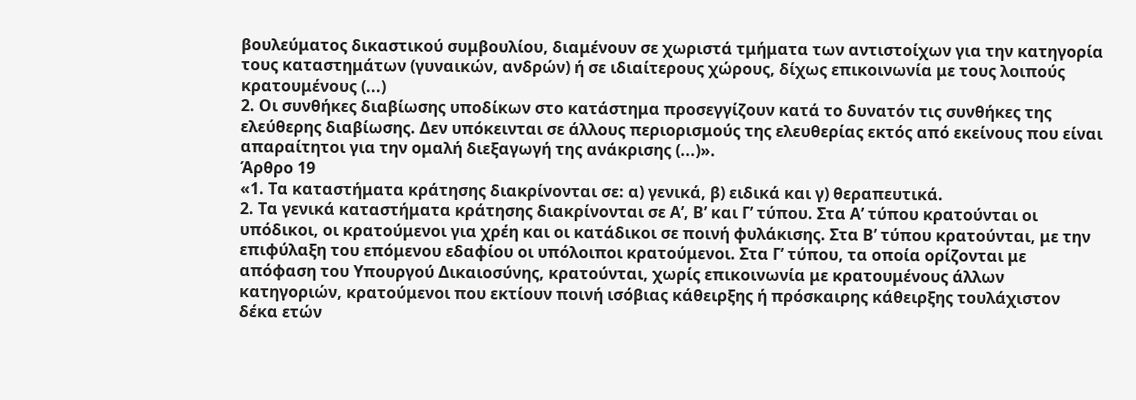βουλεύματος δικαστικού συμβουλίου, διαμένουν σε χωριστά τμήματα των αντιστοίχων για την κατηγορία τους καταστημάτων (γυναικών, ανδρών) ή σε ιδιαίτερους χώρους, δίχως επικοινωνία με τους λοιπούς κρατουμένους (...)
2. Οι συνθήκες διαβίωσης υποδίκων στο κατάστημα προσεγγίζουν κατά το δυνατόν τις συνθήκες της ελεύθερης διαβίωσης. Δεν υπόκεινται σε άλλους περιορισμούς της ελευθερίας εκτός από εκείνους που είναι απαραίτητοι για την ομαλή διεξαγωγή της ανάκρισης (...)».
Άρθρο 19
«1. Τα καταστήματα κράτησης διακρίνονται σε: α) γενικά, β) ειδικά και γ) θεραπευτικά.
2. Τα γενικά καταστήματα κράτησης διακρίνονται σε Α’, Β’ και Γ’ τύπου. Στα Α’ τύπου κρατούνται οι υπόδικοι, οι κρατούμενοι για χρέη και οι κατάδικοι σε ποινή φυλάκισης. Στα Β’ τύπου κρατούνται, με την επιφύλαξη του επόμενου εδαφίου οι υπόλοιποι κρατούμενοι. Στα Γ’ τύπου, τα οποία ορίζονται με απόφαση του Υπουργού Δικαιοσύνης, κρατούνται, χωρίς επικοινωνία με κρατουμένους άλλων κατηγοριών, κρατούμενοι που εκτίουν ποινή ισόβιας κάθειρξης ή πρόσκαιρης κάθειρξης τουλάχιστον δέκα ετών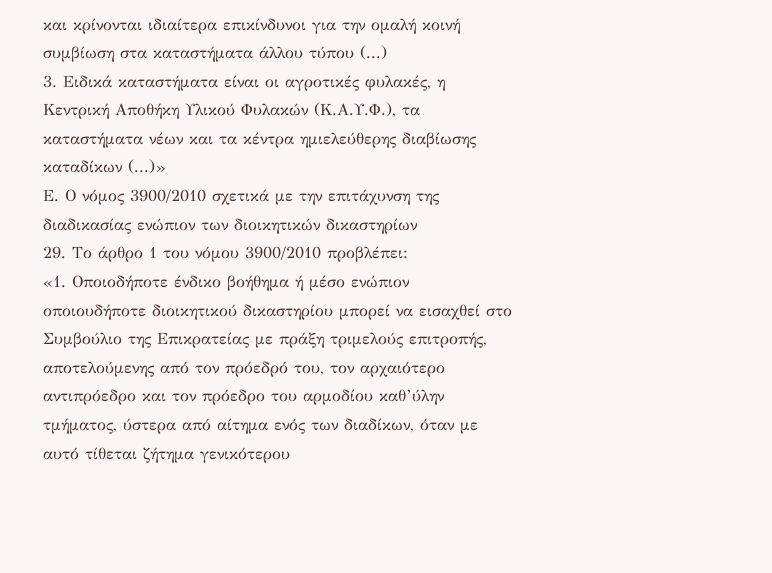και κρίνονται ιδιαίτερα επικίνδυνοι για την ομαλή κοινή συμβίωση στα καταστήματα άλλου τύπου (...)
3. Ειδικά καταστήματα είναι οι αγροτικές φυλακές, η Κεντρική Αποθήκη Υλικού Φυλακών (Κ.Α.Υ.Φ.), τα καταστήματα νέων και τα κέντρα ημιελεύθερης διαβίωσης καταδίκων (...)»
Ε. Ο νόμος 3900/2010 σχετικά με την επιτάχυνση της διαδικασίας ενώπιον των διοικητικών δικαστηρίων
29. Το άρθρο 1 του νόμου 3900/2010 προβλέπει:
«1. Οποιοδήποτε ένδικο βοήθημα ή μέσο ενώπιον οποιουδήποτε διοικητικού δικαστηρίου μπορεί να εισαχθεί στο Συμβούλιο της Επικρατείας με πράξη τριμελούς επιτροπής, αποτελούμενης από τον πρόεδρό του, τον αρχαιότερο αντιπρόεδρο και τον πρόεδρο του αρμοδίου καθ’ύλην τμήματος, ύστερα από αίτημα ενός των διαδίκων, όταν με αυτό τίθεται ζήτημα γενικότερου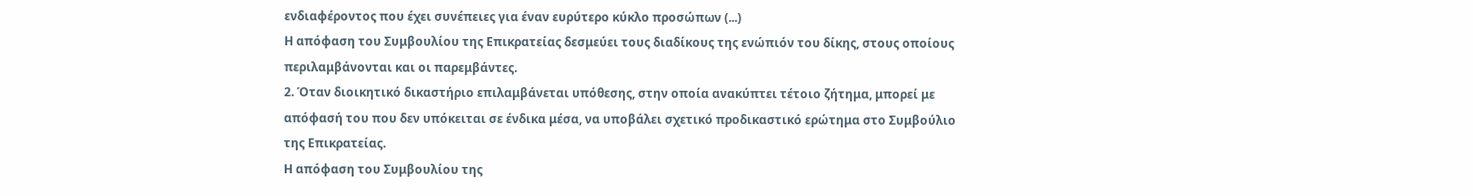ενδιαφέροντος που έχει συνέπειες για έναν ευρύτερο κύκλο προσώπων (...)
Η απόφαση του Συμβουλίου της Επικρατείας δεσμεύει τους διαδίκους της ενώπιόν του δίκης, στους οποίους περιλαμβάνονται και οι παρεμβάντες.
2. Όταν διοικητικό δικαστήριο επιλαμβάνεται υπόθεσης, στην οποία ανακύπτει τέτοιο ζήτημα, μπορεί με απόφασή του που δεν υπόκειται σε ένδικα μέσα, να υποβάλει σχετικό προδικαστικό ερώτημα στο Συμβούλιο της Επικρατείας.
Η απόφαση του Συμβουλίου της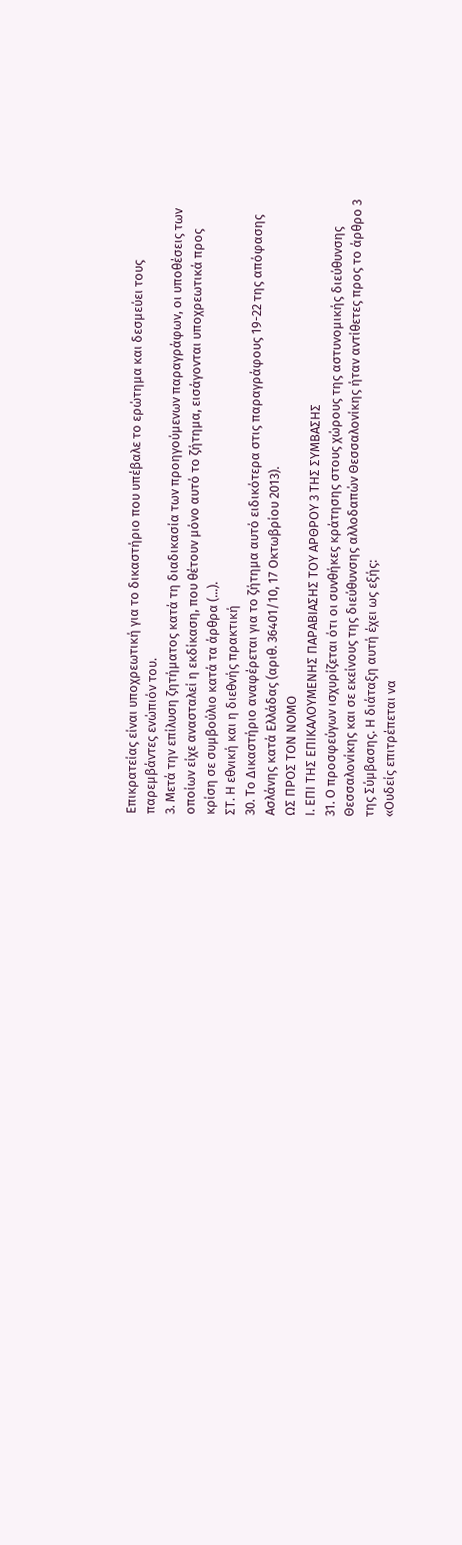Επικρατείας είναι υποχρεωτική για το δικαστήριο που υπέβαλε το ερώτημα και δεσμεύει τους παρεμβάντες ενώπιόν του.
3. Μετά την επίλυση ζητήματος κατά τη διαδικασία των προηγούμενων παραγράφων, οι υποθέσεις των οποίων είχε ανασταλεί η εκδίκαση, που θέτουν μόνο αυτό το ζήτημα, εισάγονται υποχρεωτικά προς κρίση σε συμβούλιο κατά τα άρθρα (...).
ΣΤ. Η εθνική και η διεθνής πρακτική
30. Το Δικαστήριο αναφέρεται για το ζήτημα αυτό ειδικότερα στις παραγράφους 19-22 της απόφασης Ασλάνης κατά Ελλάδας (αριθ. 36401/10, 17 Οκτωβρίου 2013).
ΩΣ ΠΡΟΣ ΤΟΝ ΝΟΜΟ
Ι. ΕΠΙ ΤΗΣ ΕΠΙΚΑΛΟΥΜΕΝΗΣ ΠΑΡΑΒΙΑΣΗΣ ΤΟΥ ΑΡΘΡΟΥ 3 ΤΗΣ ΣΥΜΒΑΣΗΣ
31. Ο προσφεύγων ισχυρίζεται ότι οι συνθήκες κράτησης στους χώρους της αστυνομικής διεύθυνσης Θεσσαλονίκης και σε εκείνους της διεύθυνσης αλλοδαπών Θεσσαλονίκης ήταν αντίθετες προς το άρθρο 3 της Σύμβασης. Η διάταξη αυτή έχει ως εξής:
«Ουδείς επιτρέπεται να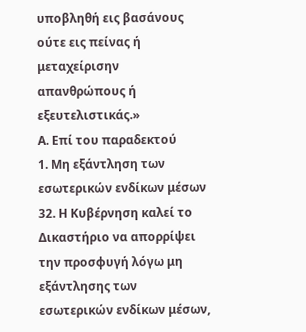υποβληθή εις βασάνους ούτε εις πείνας ή μεταχείρισην απανθρώπους ή εξευτελιστικάς.»
Α. Επί του παραδεκτού
1. Μη εξάντληση των εσωτερικών ενδίκων μέσων
32. Η Κυβέρνηση καλεί το Δικαστήριο να απορρίψει την προσφυγή λόγω μη εξάντλησης των εσωτερικών ενδίκων μέσων,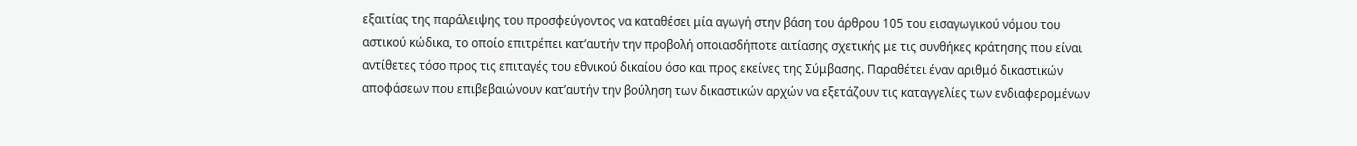εξαιτίας της παράλειψης του προσφεύγοντος να καταθέσει μία αγωγή στην βάση του άρθρου 105 του εισαγωγικού νόμου του αστικού κώδικα, το οποίο επιτρέπει κατ’αυτήν την προβολή οποιασδήποτε αιτίασης σχετικής με τις συνθήκες κράτησης που είναι αντίθετες τόσο προς τις επιταγές του εθνικού δικαίου όσο και προς εκείνες της Σύμβασης. Παραθέτει έναν αριθμό δικαστικών αποφάσεων που επιβεβαιώνουν κατ’αυτήν την βούληση των δικαστικών αρχών να εξετάζουν τις καταγγελίες των ενδιαφερομένων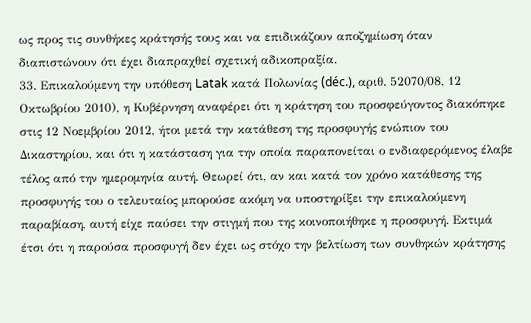ως προς τις συνθήκες κράτησής τους και να επιδικάζουν αποζημίωση όταν διαπιστώνουν ότι έχει διαπραχθεί σχετική αδικοπραξία.
33. Επικαλούμενη την υπόθεση Latak κατά Πολωνίας (déc.), αριθ. 52070/08, 12 Οκτωβρίου 2010), η Κυβέρνηση αναφέρει ότι η κράτηση του προσφεύγοντος διακόπηκε στις 12 Νοεμβρίου 2012, ήτοι μετά την κατάθεση της προσφυγής ενώπιον του Δικαστηρίου, και ότι η κατάσταση για την οποία παραπονείται ο ενδιαφερόμενος έλαβε τέλος από την ημερομηνία αυτή. Θεωρεί ότι, αν και κατά τον χρόνο κατάθεσης της προσφυγής του ο τελευταίος μπορούσε ακόμη να υποστηρίξει την επικαλούμενη παραβίαση, αυτή είχε παύσει την στιγμή που της κοινοποιήθηκε η προσφυγή. Εκτιμά έτσι ότι η παρούσα προσφυγή δεν έχει ως στόχο την βελτίωση των συνθηκών κράτησης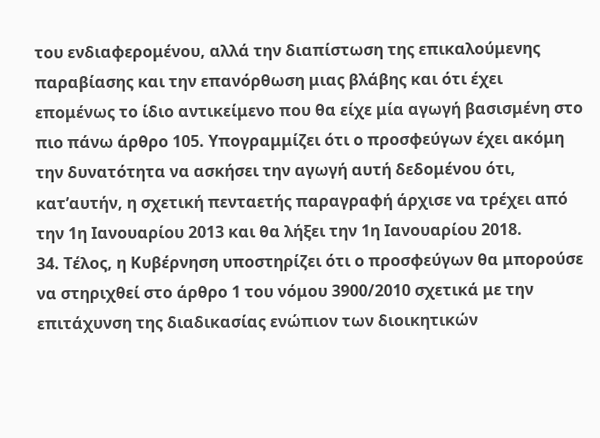του ενδιαφερομένου, αλλά την διαπίστωση της επικαλούμενης παραβίασης και την επανόρθωση μιας βλάβης και ότι έχει επομένως το ίδιο αντικείμενο που θα είχε μία αγωγή βασισμένη στο πιο πάνω άρθρο 105. Υπογραμμίζει ότι ο προσφεύγων έχει ακόμη την δυνατότητα να ασκήσει την αγωγή αυτή δεδομένου ότι, κατ’αυτήν, η σχετική πενταετής παραγραφή άρχισε να τρέχει από την 1η Ιανουαρίου 2013 και θα λήξει την 1η Ιανουαρίου 2018.
34. Τέλος, η Κυβέρνηση υποστηρίζει ότι ο προσφεύγων θα μπορούσε να στηριχθεί στο άρθρο 1 του νόμου 3900/2010 σχετικά με την επιτάχυνση της διαδικασίας ενώπιον των διοικητικών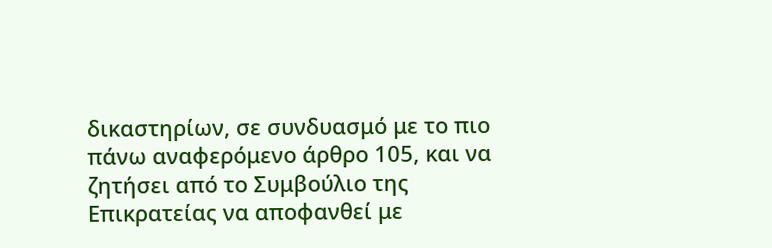δικαστηρίων, σε συνδυασμό με το πιο πάνω αναφερόμενο άρθρο 105, και να ζητήσει από το Συμβούλιο της Επικρατείας να αποφανθεί με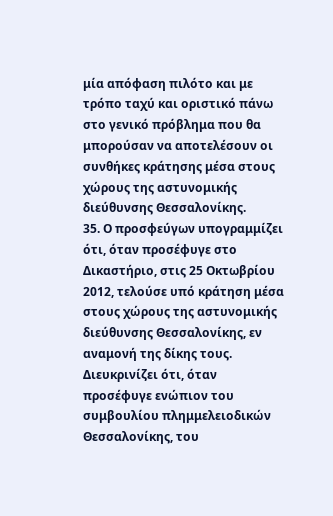μία απόφαση πιλότο και με τρόπο ταχύ και οριστικό πάνω στο γενικό πρόβλημα που θα μπορούσαν να αποτελέσουν οι συνθήκες κράτησης μέσα στους χώρους της αστυνομικής διεύθυνσης Θεσσαλονίκης.
35. Ο προσφεύγων υπογραμμίζει ότι, όταν προσέφυγε στο Δικαστήριο, στις 25 Οκτωβρίου 2012, τελούσε υπό κράτηση μέσα στους χώρους της αστυνομικής διεύθυνσης Θεσσαλονίκης, εν αναμονή της δίκης τους. Διευκρινίζει ότι, όταν προσέφυγε ενώπιον του συμβουλίου πλημμελειοδικών Θεσσαλονίκης, του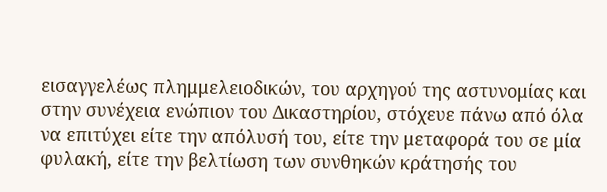εισαγγελέως πλημμελειοδικών, του αρχηγού της αστυνομίας και στην συνέχεια ενώπιον του Δικαστηρίου, στόχευε πάνω από όλα να επιτύχει είτε την απόλυσή του, είτε την μεταφορά του σε μία φυλακή, είτε την βελτίωση των συνθηκών κράτησής του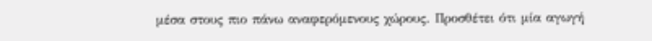μέσα στους πιο πάνω αναφερόμενους χώρους. Προσθέτει ότι μία αγωγή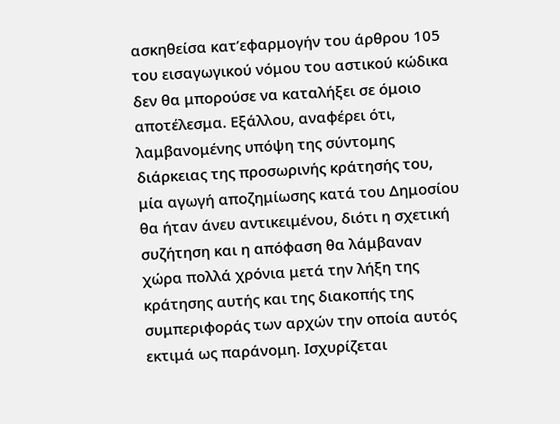ασκηθείσα κατ’εφαρμογήν του άρθρου 105 του εισαγωγικού νόμου του αστικού κώδικα δεν θα μπορούσε να καταλήξει σε όμοιο αποτέλεσμα. Εξάλλου, αναφέρει ότι, λαμβανομένης υπόψη της σύντομης διάρκειας της προσωρινής κράτησής του, μία αγωγή αποζημίωσης κατά του Δημοσίου θα ήταν άνευ αντικειμένου, διότι η σχετική συζήτηση και η απόφαση θα λάμβαναν χώρα πολλά χρόνια μετά την λήξη της κράτησης αυτής και της διακοπής της συμπεριφοράς των αρχών την οποία αυτός εκτιμά ως παράνομη. Ισχυρίζεται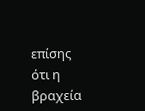επίσης ότι η βραχεία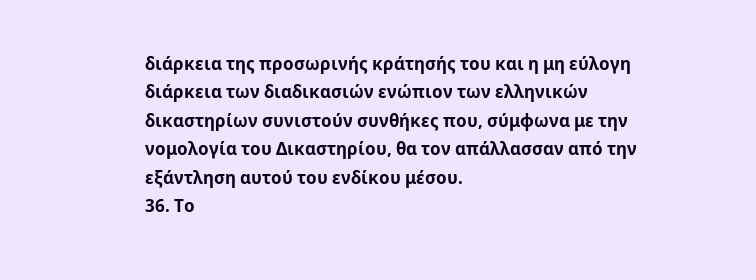διάρκεια της προσωρινής κράτησής του και η μη εύλογη διάρκεια των διαδικασιών ενώπιον των ελληνικών δικαστηρίων συνιστούν συνθήκες που, σύμφωνα με την νομολογία του Δικαστηρίου, θα τον απάλλασσαν από την εξάντληση αυτού του ενδίκου μέσου.
36. Το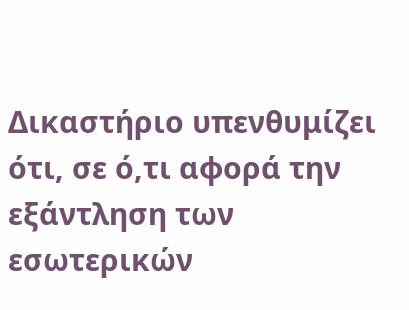Δικαστήριο υπενθυμίζει ότι, σε ό,τι αφορά την εξάντληση των εσωτερικών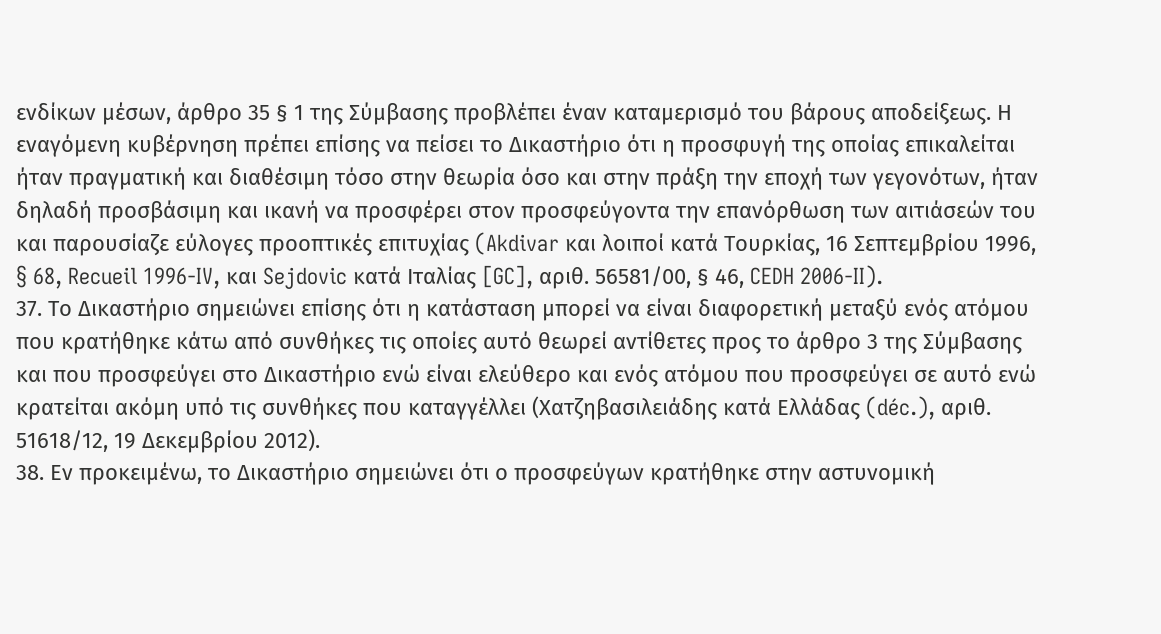ενδίκων μέσων, άρθρο 35 § 1 της Σύμβασης προβλέπει έναν καταμερισμό του βάρους αποδείξεως. Η εναγόμενη κυβέρνηση πρέπει επίσης να πείσει το Δικαστήριο ότι η προσφυγή της οποίας επικαλείται ήταν πραγματική και διαθέσιμη τόσο στην θεωρία όσο και στην πράξη την εποχή των γεγονότων, ήταν δηλαδή προσβάσιμη και ικανή να προσφέρει στον προσφεύγοντα την επανόρθωση των αιτιάσεών του και παρουσίαζε εύλογες προοπτικές επιτυχίας (Akdivar και λοιποί κατά Τουρκίας, 16 Σεπτεμβρίου 1996, § 68, Recueil 1996-IV, και Sejdovic κατά Ιταλίας [GC], αριθ. 56581/00, § 46, CEDH 2006-II).
37. Το Δικαστήριο σημειώνει επίσης ότι η κατάσταση μπορεί να είναι διαφορετική μεταξύ ενός ατόμου που κρατήθηκε κάτω από συνθήκες τις οποίες αυτό θεωρεί αντίθετες προς το άρθρο 3 της Σύμβασης και που προσφεύγει στο Δικαστήριο ενώ είναι ελεύθερο και ενός ατόμου που προσφεύγει σε αυτό ενώ κρατείται ακόμη υπό τις συνθήκες που καταγγέλλει (Χατζηβασιλειάδης κατά Ελλάδας (déc.), αριθ. 51618/12, 19 Δεκεμβρίου 2012).
38. Εν προκειμένω, το Δικαστήριο σημειώνει ότι ο προσφεύγων κρατήθηκε στην αστυνομική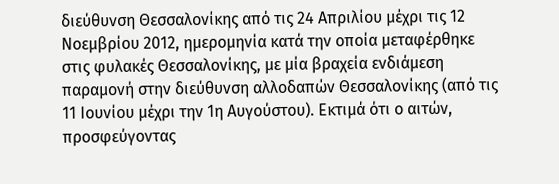διεύθυνση Θεσσαλονίκης από τις 24 Απριλίου μέχρι τις 12 Νοεμβρίου 2012, ημερομηνία κατά την οποία μεταφέρθηκε στις φυλακές Θεσσαλονίκης, με μία βραχεία ενδιάμεση παραμονή στην διεύθυνση αλλοδαπών Θεσσαλονίκης (από τις 11 Ιουνίου μέχρι την 1η Αυγούστου). Εκτιμά ότι ο αιτών, προσφεύγοντας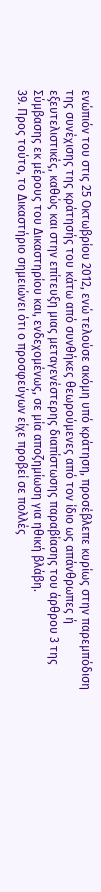ενώπιόν του στις 25 Οκτωβρίου 2012, ενώ τελούσε ακόμη υπό κράτηση, προσέβλεπε κυρίως στην παρεμπόδιση της συνέχισης της κράτησής του κάτω από συνθήκες θεωρούμενες από τον ίδιο ως απάνθρωπες ή εξευτελιστικές, καθώς και στην επίτευξη μιας μεταγενέστερης διαπίστωσης παραβίασης του άρθρου 3 της Σύμβασης εκ μέρους του Δικαστηρίου και, ενδεχομένως, σε μία αποζημίωση για ηθική βλάβη.
39. Προς τούτο, το Δικαστήριο σημειώνει ότι ο προσφεύγων είχε προβεί σε πολλές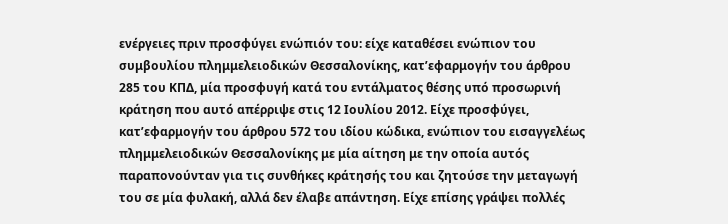ενέργειες πριν προσφύγει ενώπιόν του: είχε καταθέσει ενώπιον του συμβουλίου πλημμελειοδικών Θεσσαλονίκης, κατ’εφαρμογήν του άρθρου 285 του ΚΠΔ, μία προσφυγή κατά του εντάλματος θέσης υπό προσωρινή κράτηση που αυτό απέρριψε στις 12 Ιουλίου 2012. Είχε προσφύγει, κατ’εφαρμογήν του άρθρου 572 του ιδίου κώδικα, ενώπιον του εισαγγελέως πλημμελειοδικών Θεσσαλονίκης με μία αίτηση με την οποία αυτός παραπονούνταν για τις συνθήκες κράτησής του και ζητούσε την μεταγωγή του σε μία φυλακή, αλλά δεν έλαβε απάντηση. Είχε επίσης γράψει πολλές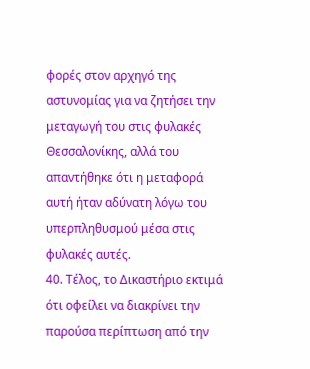φορές στον αρχηγό της αστυνομίας για να ζητήσει την μεταγωγή του στις φυλακές Θεσσαλονίκης, αλλά του απαντήθηκε ότι η μεταφορά αυτή ήταν αδύνατη λόγω του υπερπληθυσμού μέσα στις φυλακές αυτές.
40. Τέλος, το Δικαστήριο εκτιμά ότι οφείλει να διακρίνει την παρούσα περίπτωση από την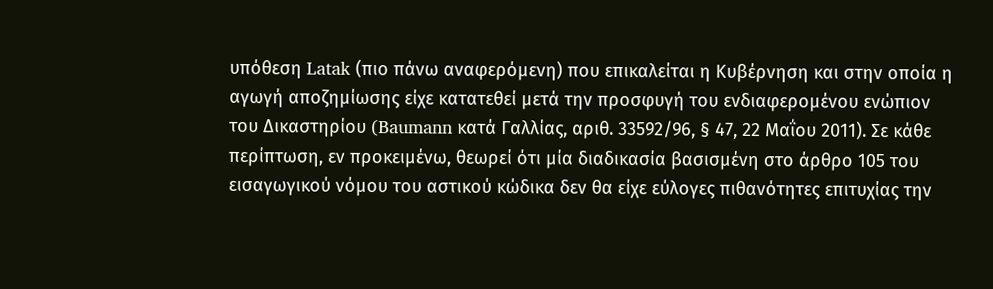υπόθεση Latak (πιο πάνω αναφερόμενη) που επικαλείται η Κυβέρνηση και στην οποία η αγωγή αποζημίωσης είχε κατατεθεί μετά την προσφυγή του ενδιαφερομένου ενώπιον του Δικαστηρίου (Baumann κατά Γαλλίας, αριθ. 33592/96, § 47, 22 Μαΐου 2011). Σε κάθε περίπτωση, εν προκειμένω, θεωρεί ότι μία διαδικασία βασισμένη στο άρθρο 105 του εισαγωγικού νόμου του αστικού κώδικα δεν θα είχε εύλογες πιθανότητες επιτυχίας την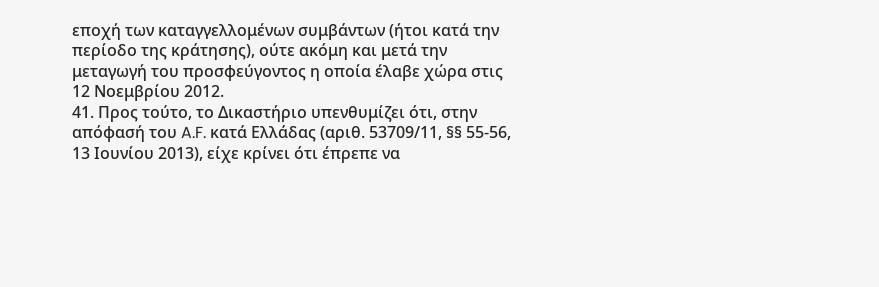εποχή των καταγγελλομένων συμβάντων (ήτοι κατά την περίοδο της κράτησης), ούτε ακόμη και μετά την μεταγωγή του προσφεύγοντος η οποία έλαβε χώρα στις 12 Νοεμβρίου 2012.
41. Προς τούτο, το Δικαστήριο υπενθυμίζει ότι, στην απόφασή του A.F. κατά Ελλάδας (αριθ. 53709/11, §§ 55-56, 13 Ιουνίου 2013), είχε κρίνει ότι έπρεπε να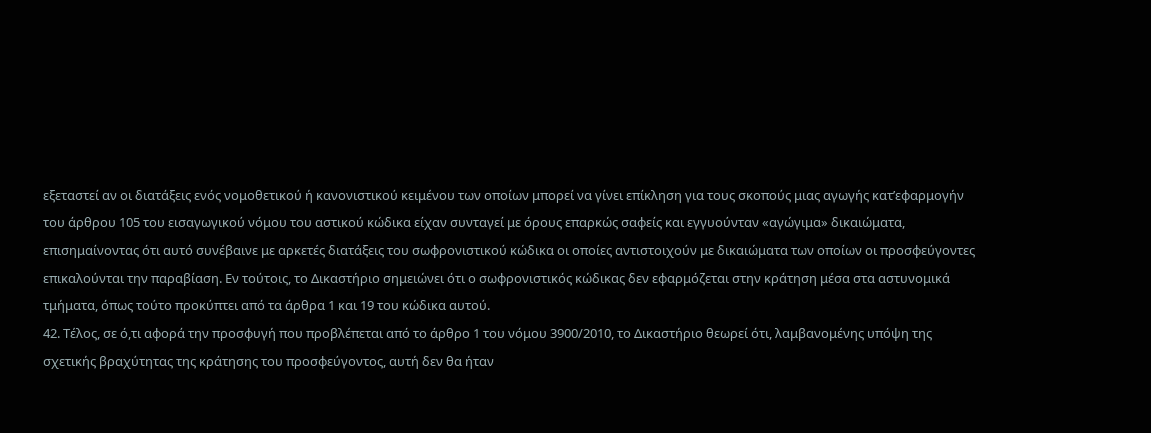εξεταστεί αν οι διατάξεις ενός νομοθετικού ή κανονιστικού κειμένου των οποίων μπορεί να γίνει επίκληση για τους σκοπούς μιας αγωγής κατ’εφαρμογήν του άρθρου 105 του εισαγωγικού νόμου του αστικού κώδικα είχαν συνταγεί με όρους επαρκώς σαφείς και εγγυούνταν «αγώγιμα» δικαιώματα, επισημαίνοντας ότι αυτό συνέβαινε με αρκετές διατάξεις του σωφρονιστικού κώδικα οι οποίες αντιστοιχούν με δικαιώματα των οποίων οι προσφεύγοντες επικαλούνται την παραβίαση. Εν τούτοις, το Δικαστήριο σημειώνει ότι ο σωφρονιστικός κώδικας δεν εφαρμόζεται στην κράτηση μέσα στα αστυνομικά τμήματα, όπως τούτο προκύπτει από τα άρθρα 1 και 19 του κώδικα αυτού.
42. Τέλος, σε ό,τι αφορά την προσφυγή που προβλέπεται από το άρθρο 1 του νόμου 3900/2010, το Δικαστήριο θεωρεί ότι, λαμβανομένης υπόψη της σχετικής βραχύτητας της κράτησης του προσφεύγοντος, αυτή δεν θα ήταν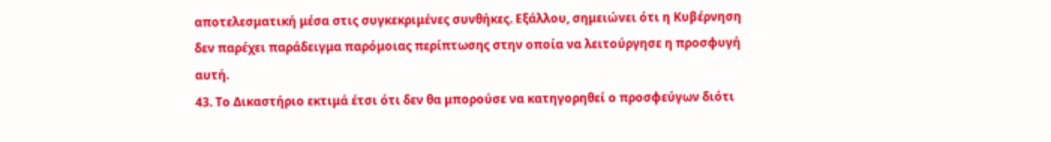αποτελεσματική μέσα στις συγκεκριμένες συνθήκες. Εξάλλου, σημειώνει ότι η Κυβέρνηση δεν παρέχει παράδειγμα παρόμοιας περίπτωσης στην οποία να λειτούργησε η προσφυγή αυτή.
43. Το Δικαστήριο εκτιμά έτσι ότι δεν θα μπορούσε να κατηγορηθεί ο προσφεύγων διότι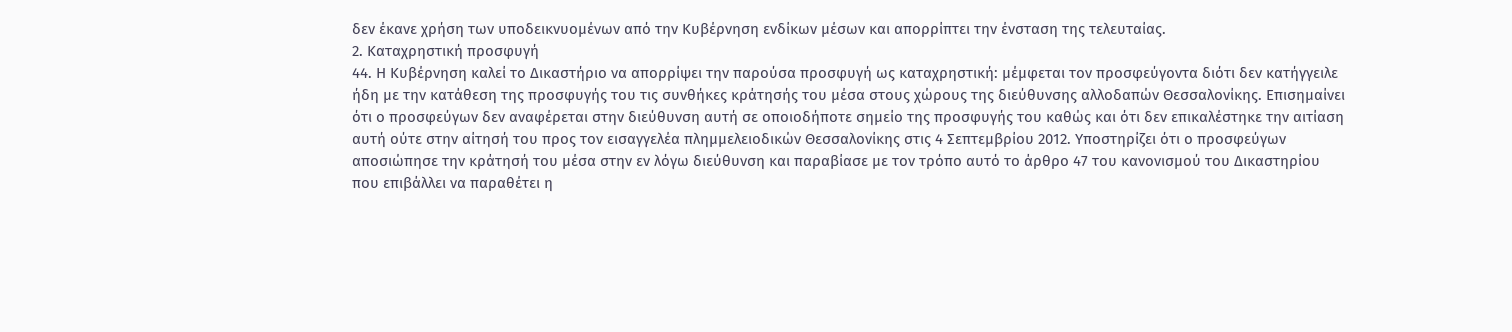δεν έκανε χρήση των υποδεικνυομένων από την Κυβέρνηση ενδίκων μέσων και απορρίπτει την ένσταση της τελευταίας.
2. Καταχρηστική προσφυγή
44. Η Κυβέρνηση καλεί το Δικαστήριο να απορρίψει την παρούσα προσφυγή ως καταχρηστική: μέμφεται τον προσφεύγοντα διότι δεν κατήγγειλε ήδη με την κατάθεση της προσφυγής του τις συνθήκες κράτησής του μέσα στους χώρους της διεύθυνσης αλλοδαπών Θεσσαλονίκης. Επισημαίνει ότι ο προσφεύγων δεν αναφέρεται στην διεύθυνση αυτή σε οποιοδήποτε σημείο της προσφυγής του καθώς και ότι δεν επικαλέστηκε την αιτίαση αυτή ούτε στην αίτησή του προς τον εισαγγελέα πλημμελειοδικών Θεσσαλονίκης στις 4 Σεπτεμβρίου 2012. Υποστηρίζει ότι ο προσφεύγων αποσιώπησε την κράτησή του μέσα στην εν λόγω διεύθυνση και παραβίασε με τον τρόπο αυτό το άρθρο 47 του κανονισμού του Δικαστηρίου που επιβάλλει να παραθέτει η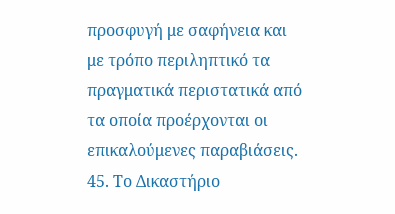προσφυγή με σαφήνεια και με τρόπο περιληπτικό τα πραγματικά περιστατικά από τα οποία προέρχονται οι επικαλούμενες παραβιάσεις.
45. Το Δικαστήριο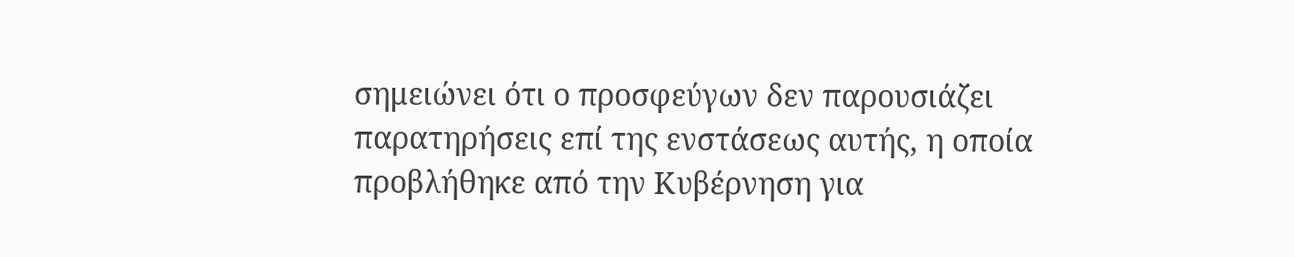σημειώνει ότι ο προσφεύγων δεν παρουσιάζει παρατηρήσεις επί της ενστάσεως αυτής, η οποία προβλήθηκε από την Κυβέρνηση για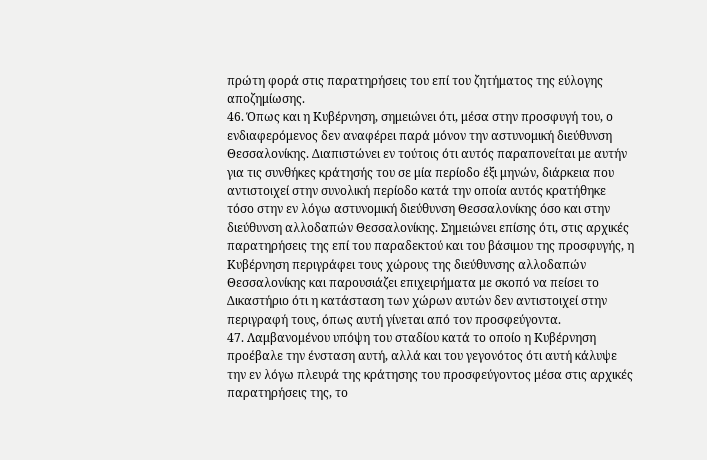πρώτη φορά στις παρατηρήσεις του επί του ζητήματος της εύλογης αποζημίωσης.
46. Όπως και η Κυβέρνηση, σημειώνει ότι, μέσα στην προσφυγή του, ο ενδιαφερόμενος δεν αναφέρει παρά μόνον την αστυνομική διεύθυνση Θεσσαλονίκης. Διαπιστώνει εν τούτοις ότι αυτός παραπονείται με αυτήν για τις συνθήκες κράτησής του σε μία περίοδο έξι μηνών, διάρκεια που αντιστοιχεί στην συνολική περίοδο κατά την οποία αυτός κρατήθηκε τόσο στην εν λόγω αστυνομική διεύθυνση Θεσσαλονίκης όσο και στην διεύθυνση αλλοδαπών Θεσσαλονίκης. Σημειώνει επίσης ότι, στις αρχικές παρατηρήσεις της επί του παραδεκτού και του βάσιμου της προσφυγής, η Κυβέρνηση περιγράφει τους χώρους της διεύθυνσης αλλοδαπών Θεσσαλονίκης και παρουσιάζει επιχειρήματα με σκοπό να πείσει το Δικαστήριο ότι η κατάσταση των χώρων αυτών δεν αντιστοιχεί στην περιγραφή τους, όπως αυτή γίνεται από τον προσφεύγοντα.
47. Λαμβανομένου υπόψη του σταδίου κατά το οποίο η Κυβέρνηση προέβαλε την ένσταση αυτή, αλλά και του γεγονότος ότι αυτή κάλυψε την εν λόγω πλευρά της κράτησης του προσφεύγοντος μέσα στις αρχικές παρατηρήσεις της, το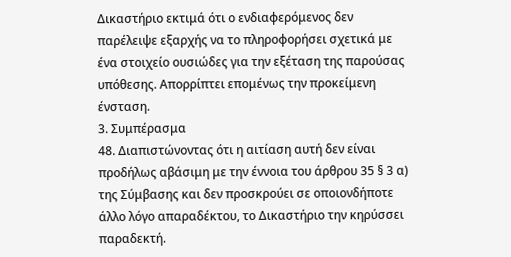Δικαστήριο εκτιμά ότι ο ενδιαφερόμενος δεν παρέλειψε εξαρχής να το πληροφορήσει σχετικά με ένα στοιχείο ουσιώδες για την εξέταση της παρούσας υπόθεσης. Απορρίπτει επομένως την προκείμενη ένσταση.
3. Συμπέρασμα
48. Διαπιστώνοντας ότι η αιτίαση αυτή δεν είναι προδήλως αβάσιμη με την έννοια του άρθρου 35 § 3 α) της Σύμβασης και δεν προσκρούει σε οποιονδήποτε άλλο λόγο απαραδέκτου, το Δικαστήριο την κηρύσσει παραδεκτή.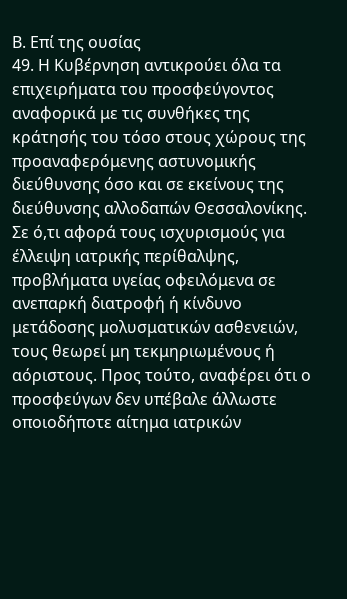Β. Επί της ουσίας
49. Η Κυβέρνηση αντικρούει όλα τα επιχειρήματα του προσφεύγοντος αναφορικά με τις συνθήκες της κράτησής του τόσο στους χώρους της προαναφερόμενης αστυνομικής διεύθυνσης όσο και σε εκείνους της διεύθυνσης αλλοδαπών Θεσσαλονίκης. Σε ό,τι αφορά τους ισχυρισμούς για έλλειψη ιατρικής περίθαλψης, προβλήματα υγείας οφειλόμενα σε ανεπαρκή διατροφή ή κίνδυνο μετάδοσης μολυσματικών ασθενειών, τους θεωρεί μη τεκμηριωμένους ή αόριστους. Προς τούτο, αναφέρει ότι ο προσφεύγων δεν υπέβαλε άλλωστε οποιοδήποτε αίτημα ιατρικών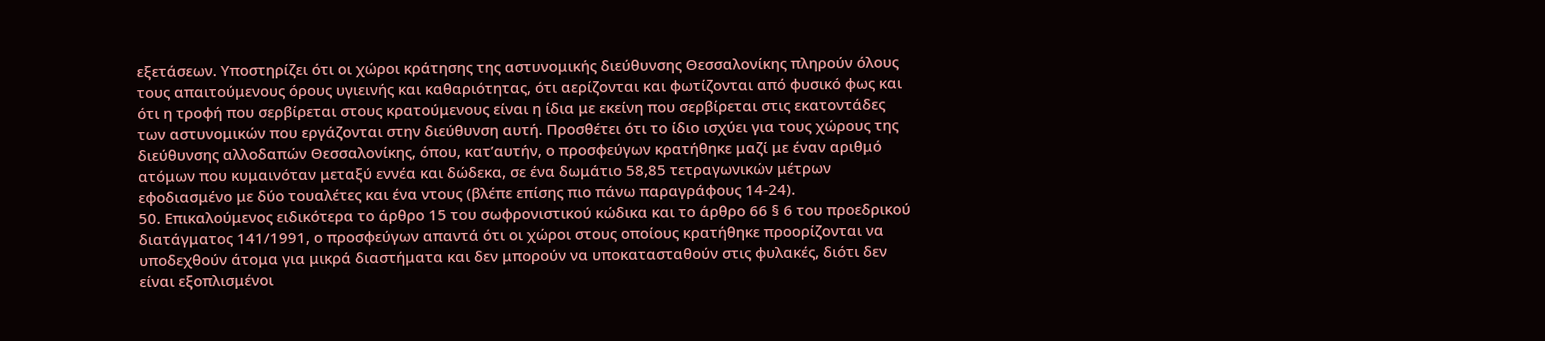εξετάσεων. Υποστηρίζει ότι οι χώροι κράτησης της αστυνομικής διεύθυνσης Θεσσαλονίκης πληρούν όλους τους απαιτούμενους όρους υγιεινής και καθαριότητας, ότι αερίζονται και φωτίζονται από φυσικό φως και ότι η τροφή που σερβίρεται στους κρατούμενους είναι η ίδια με εκείνη που σερβίρεται στις εκατοντάδες των αστυνομικών που εργάζονται στην διεύθυνση αυτή. Προσθέτει ότι το ίδιο ισχύει για τους χώρους της διεύθυνσης αλλοδαπών Θεσσαλονίκης, όπου, κατ’αυτήν, ο προσφεύγων κρατήθηκε μαζί με έναν αριθμό ατόμων που κυμαινόταν μεταξύ εννέα και δώδεκα, σε ένα δωμάτιο 58,85 τετραγωνικών μέτρων εφοδιασμένο με δύο τουαλέτες και ένα ντους (βλέπε επίσης πιο πάνω παραγράφους 14-24).
50. Επικαλούμενος ειδικότερα το άρθρο 15 του σωφρονιστικού κώδικα και το άρθρο 66 § 6 του προεδρικού διατάγματος 141/1991, ο προσφεύγων απαντά ότι οι χώροι στους οποίους κρατήθηκε προορίζονται να υποδεχθούν άτομα για μικρά διαστήματα και δεν μπορούν να υποκατασταθούν στις φυλακές, διότι δεν είναι εξοπλισμένοι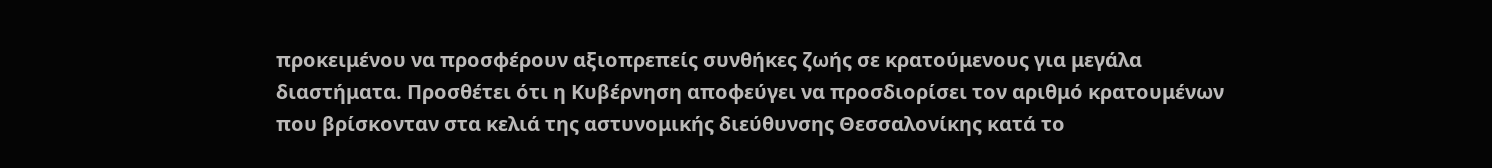προκειμένου να προσφέρουν αξιοπρεπείς συνθήκες ζωής σε κρατούμενους για μεγάλα διαστήματα. Προσθέτει ότι η Κυβέρνηση αποφεύγει να προσδιορίσει τον αριθμό κρατουμένων που βρίσκονταν στα κελιά της αστυνομικής διεύθυνσης Θεσσαλονίκης κατά το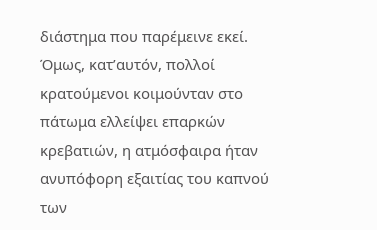διάστημα που παρέμεινε εκεί. Όμως, κατ’αυτόν, πολλοί κρατούμενοι κοιμούνταν στο πάτωμα ελλείψει επαρκών κρεβατιών, η ατμόσφαιρα ήταν ανυπόφορη εξαιτίας του καπνού των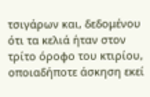τσιγάρων και, δεδομένου ότι τα κελιά ήταν στον τρίτο όροφο του κτιρίου, οποιαδήποτε άσκηση εκεί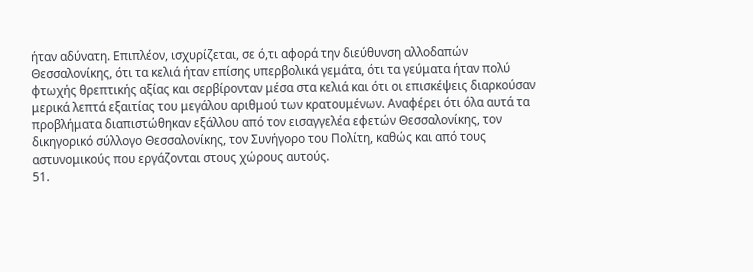ήταν αδύνατη. Επιπλέον, ισχυρίζεται, σε ό,τι αφορά την διεύθυνση αλλοδαπών Θεσσαλονίκης, ότι τα κελιά ήταν επίσης υπερβολικά γεμάτα, ότι τα γεύματα ήταν πολύ φτωχής θρεπτικής αξίας και σερβίρονταν μέσα στα κελιά και ότι οι επισκέψεις διαρκούσαν μερικά λεπτά εξαιτίας του μεγάλου αριθμού των κρατουμένων. Αναφέρει ότι όλα αυτά τα προβλήματα διαπιστώθηκαν εξάλλου από τον εισαγγελέα εφετών Θεσσαλονίκης, τον δικηγορικό σύλλογο Θεσσαλονίκης, τον Συνήγορο του Πολίτη, καθώς και από τους αστυνομικούς που εργάζονται στους χώρους αυτούς.
51.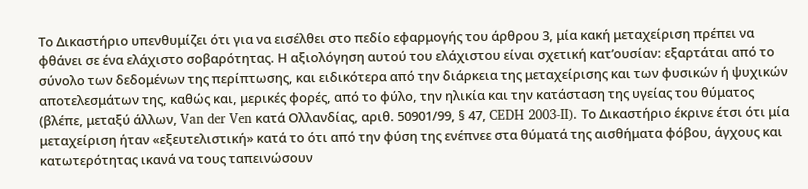Το Δικαστήριο υπενθυμίζει ότι για να εισέλθει στο πεδίο εφαρμογής του άρθρου 3, μία κακή μεταχείριση πρέπει να φθάνει σε ένα ελάχιστο σοβαρότητας. Η αξιολόγηση αυτού του ελάχιστου είναι σχετική κατ’ουσίαν: εξαρτάται από το σύνολο των δεδομένων της περίπτωσης, και ειδικότερα από την διάρκεια της μεταχείρισης και των φυσικών ή ψυχικών αποτελεσμάτων της, καθώς και, μερικές φορές, από το φύλο, την ηλικία και την κατάσταση της υγείας του θύματος (βλέπε, μεταξύ άλλων, Van der Ven κατά Ολλανδίας, αριθ. 50901/99, § 47, CEDH 2003-II). Το Δικαστήριο έκρινε έτσι ότι μία μεταχείριση ήταν «εξευτελιστική» κατά το ότι από την φύση της ενέπνεε στα θύματά της αισθήματα φόβου, άγχους και κατωτερότητας ικανά να τους ταπεινώσουν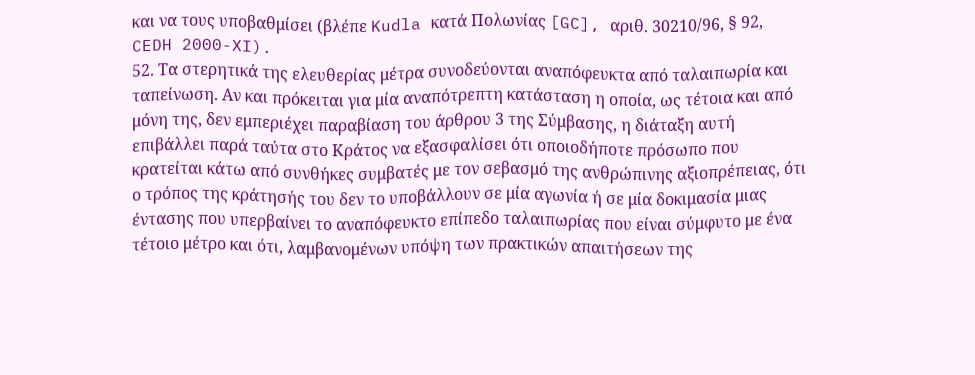και να τους υποβαθμίσει (βλέπε Kudla κατά Πολωνίας [GC], αριθ. 30210/96, § 92, CEDH 2000-XI).
52. Τα στερητικά της ελευθερίας μέτρα συνοδεύονται αναπόφευκτα από ταλαιπωρία και ταπείνωση. Αν και πρόκειται για μία αναπότρεπτη κατάσταση η οποία, ως τέτοια και από μόνη της, δεν εμπεριέχει παραβίαση του άρθρου 3 της Σύμβασης, η διάταξη αυτή επιβάλλει παρά ταύτα στο Κράτος να εξασφαλίσει ότι οποιοδήποτε πρόσωπο που κρατείται κάτω από συνθήκες συμβατές με τον σεβασμό της ανθρώπινης αξιοπρέπειας, ότι ο τρόπος της κράτησής του δεν το υποβάλλουν σε μία αγωνία ή σε μία δοκιμασία μιας έντασης που υπερβαίνει το αναπόφευκτο επίπεδο ταλαιπωρίας που είναι σύμφυτο με ένα τέτοιο μέτρο και ότι, λαμβανομένων υπόψη των πρακτικών απαιτήσεων της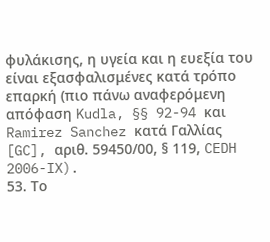φυλάκισης, η υγεία και η ευεξία του είναι εξασφαλισμένες κατά τρόπο επαρκή (πιο πάνω αναφερόμενη απόφαση Kudla, §§ 92-94 και Ramirez Sanchez κατά Γαλλίας [GC], αριθ. 59450/00, § 119, CEDH 2006-IX).
53. Το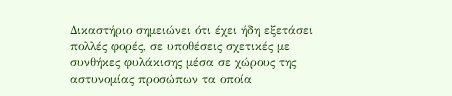Δικαστήριο σημειώνει ότι έχει ήδη εξετάσει πολλές φορές, σε υποθέσεις σχετικές με συνθήκες φυλάκισης μέσα σε χώρους της αστυνομίας προσώπων τα οποία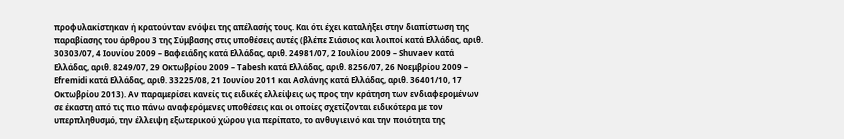προφυλακίστηκαν ή κρατούνταν ενόψει της απέλασής τους. Και ότι έχει καταλήξει στην διαπίστωση της παραβίασης του άρθρου 3 της Σύμβασης στις υποθέσεις αυτές (βλέπε Σιάσιος και λοιποί κατά Ελλάδας, αριθ. 30303/07, 4 Ιουνίου 2009 – Βαφειάδης κατά Ελλάδας, αριθ. 24981/07, 2 Ιουλίου 2009 – Shuvaev κατά Ελλάδας, αριθ. 8249/07, 29 Οκτωβρίου 2009 – Tabesh κατά Ελλάδας, αριθ. 8256/07, 26 Νοεμβρίου 2009 – Efremidi κατά Ελλάδας, αριθ. 33225/08, 21 Ιουνίου 2011 και Ασλάνης κατά Ελλάδας, αριθ. 36401/10, 17 Οκτωβρίου 2013). Αν παραμερίσει κανείς τις ειδικές ελλείψεις ως προς την κράτηση των ενδιαφερομένων σε έκαστη από τις πιο πάνω αναφερόμενες υποθέσεις και οι οποίες σχετίζονται ειδικότερα με τον υπερπληθυσμό, την έλλειψη εξωτερικού χώρου για περίπατο, το ανθυγιεινό και την ποιότητα της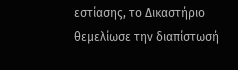εστίασης, το Δικαστήριο θεμελίωσε την διαπίστωσή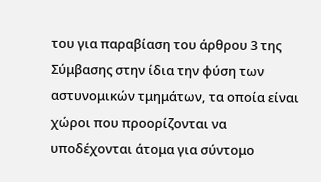του για παραβίαση του άρθρου 3 της Σύμβασης στην ίδια την φύση των αστυνομικών τμημάτων, τα οποία είναι χώροι που προορίζονται να υποδέχονται άτομα για σύντομο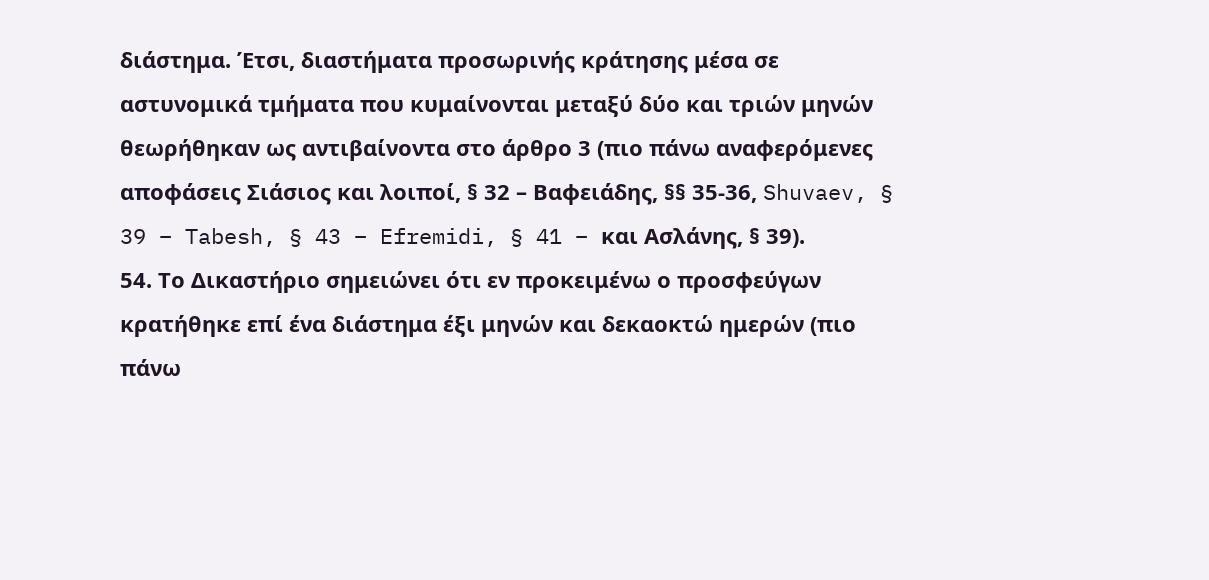διάστημα. Έτσι, διαστήματα προσωρινής κράτησης μέσα σε αστυνομικά τμήματα που κυμαίνονται μεταξύ δύο και τριών μηνών θεωρήθηκαν ως αντιβαίνοντα στο άρθρο 3 (πιο πάνω αναφερόμενες αποφάσεις Σιάσιος και λοιποί, § 32 – Βαφειάδης, §§ 35-36, Shuvaev, § 39 – Tabesh, § 43 – Efremidi, § 41 – και Ασλάνης, § 39).
54. Το Δικαστήριο σημειώνει ότι εν προκειμένω ο προσφεύγων κρατήθηκε επί ένα διάστημα έξι μηνών και δεκαοκτώ ημερών (πιο πάνω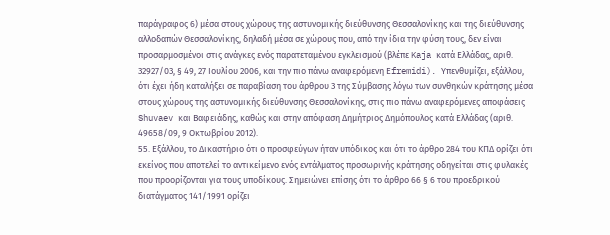παράγραφος 6) μέσα στους χώρους της αστυνομικής διεύθυνσης Θεσσαλονίκης και της διεύθυνσης αλλοδαπών Θεσσαλονίκης, δηλαδή μέσα σε χώρους που, από την ίδια την φύση τους, δεν είναι προσαρμοσμένοι στις ανάγκες ενός παρατεταμένου εγκλεισμού (βλέπε Kaja κατά Ελλάδας, αριθ. 32927/03, § 49, 27 Ιουλίου 2006, και την πιο πάνω αναφερόμενη Εfremidi). Υπενθυμίζει, εξάλλου, ότι έχει ήδη καταλήξει σε παραβίαση του άρθρου 3 της Σύμβασης λόγω των συνθηκών κράτησης μέσα στους χώρους της αστυνομικής διεύθυνσης Θεσσαλονίκης, στις πιο πάνω αναφερόμενες αποφάσεις Shuvaev και Βαφειάδης, καθώς και στην απόφαση Δημήτριος Δημόπουλος κατά Ελλάδας (αριθ. 49658/09, 9 Οκτωβρίου 2012).
55. Εξάλλου, το Δικαστήριο ότι ο προσφεύγων ήταν υπόδικος και ότι το άρθρο 284 του ΚΠΔ ορίζει ότι εκείνος που αποτελεί το αντικείμενο ενός εντάλματος προσωρινής κράτησης οδηγείται στις φυλακές που προορίζονται για τους υποδίκους. Σημειώνει επίσης ότι το άρθρο 66 § 6 του προεδρικού διατάγματος 141/1991 ορίζει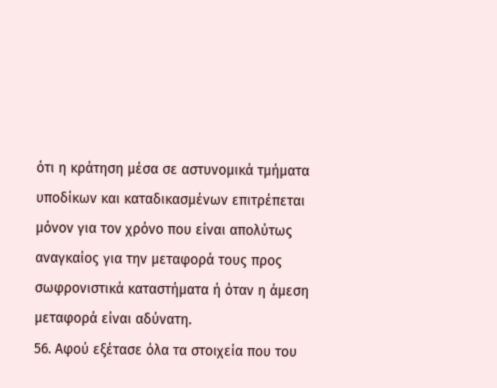ότι η κράτηση μέσα σε αστυνομικά τμήματα υποδίκων και καταδικασμένων επιτρέπεται μόνον για τον χρόνο που είναι απολύτως αναγκαίος για την μεταφορά τους προς σωφρονιστικά καταστήματα ή όταν η άμεση μεταφορά είναι αδύνατη.
56. Αφού εξέτασε όλα τα στοιχεία που του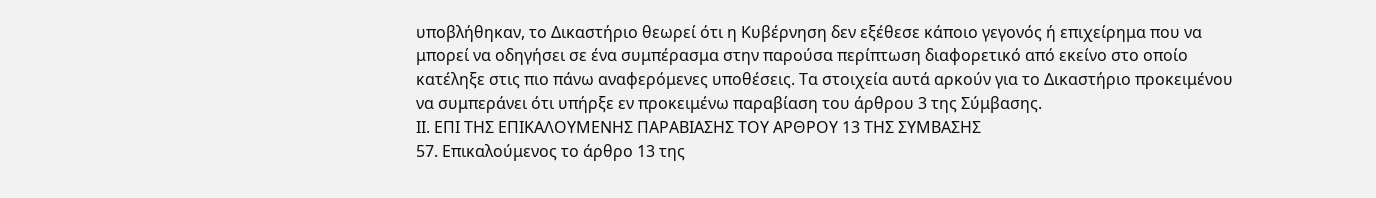υποβλήθηκαν, το Δικαστήριο θεωρεί ότι η Κυβέρνηση δεν εξέθεσε κάποιο γεγονός ή επιχείρημα που να μπορεί να οδηγήσει σε ένα συμπέρασμα στην παρούσα περίπτωση διαφορετικό από εκείνο στο οποίο κατέληξε στις πιο πάνω αναφερόμενες υποθέσεις. Τα στοιχεία αυτά αρκούν για το Δικαστήριο προκειμένου να συμπεράνει ότι υπήρξε εν προκειμένω παραβίαση του άρθρου 3 της Σύμβασης.
ΙΙ. ΕΠΙ ΤΗΣ ΕΠΙΚΑΛΟΥΜΕΝΗΣ ΠΑΡΑΒΙΑΣΗΣ ΤΟΥ ΑΡΘΡΟΥ 13 ΤΗΣ ΣΥΜΒΑΣΗΣ
57. Επικαλούμενος το άρθρο 13 της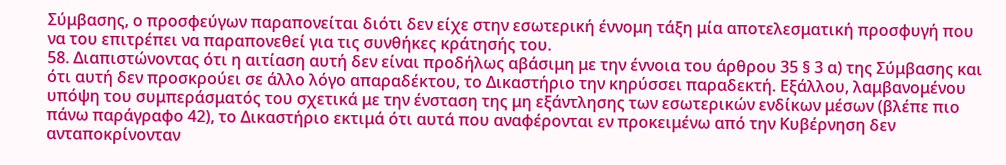Σύμβασης, ο προσφεύγων παραπονείται διότι δεν είχε στην εσωτερική έννομη τάξη μία αποτελεσματική προσφυγή που να του επιτρέπει να παραπονεθεί για τις συνθήκες κράτησής του.
58. Διαπιστώνοντας ότι η αιτίαση αυτή δεν είναι προδήλως αβάσιμη με την έννοια του άρθρου 35 § 3 α) της Σύμβασης και ότι αυτή δεν προσκρούει σε άλλο λόγο απαραδέκτου, το Δικαστήριο την κηρύσσει παραδεκτή. Εξάλλου, λαμβανομένου υπόψη του συμπεράσματός του σχετικά με την ένσταση της μη εξάντλησης των εσωτερικών ενδίκων μέσων (βλέπε πιο πάνω παράγραφο 42), το Δικαστήριο εκτιμά ότι αυτά που αναφέρονται εν προκειμένω από την Κυβέρνηση δεν ανταποκρίνονταν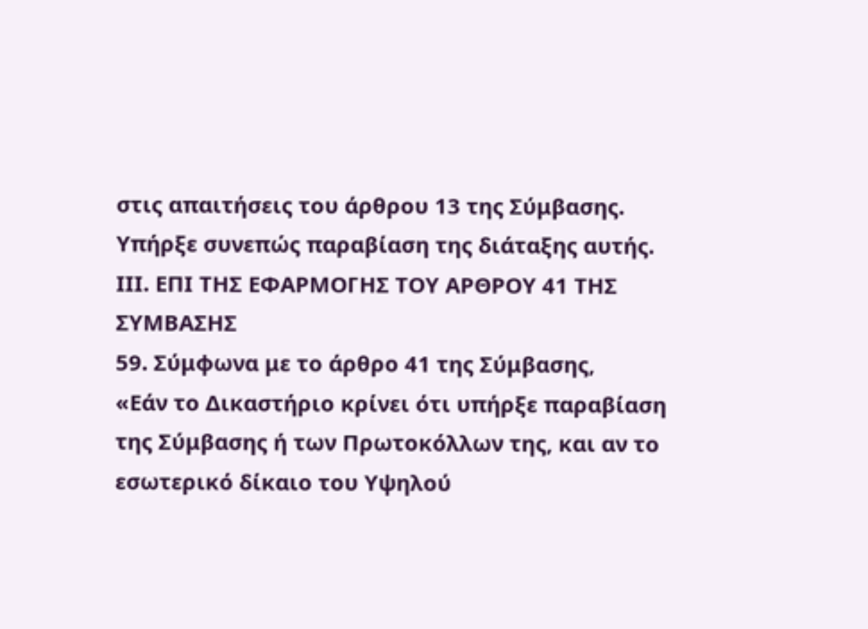στις απαιτήσεις του άρθρου 13 της Σύμβασης. Υπήρξε συνεπώς παραβίαση της διάταξης αυτής.
ΙΙΙ. ΕΠΙ ΤΗΣ ΕΦΑΡΜΟΓΗΣ ΤΟΥ ΑΡΘΡΟΥ 41 ΤΗΣ ΣΥΜΒΑΣΗΣ
59. Σύμφωνα με το άρθρο 41 της Σύμβασης,
«Εάν το Δικαστήριο κρίνει ότι υπήρξε παραβίαση της Σύμβασης ή των Πρωτοκόλλων της, και αν το εσωτερικό δίκαιο του Υψηλού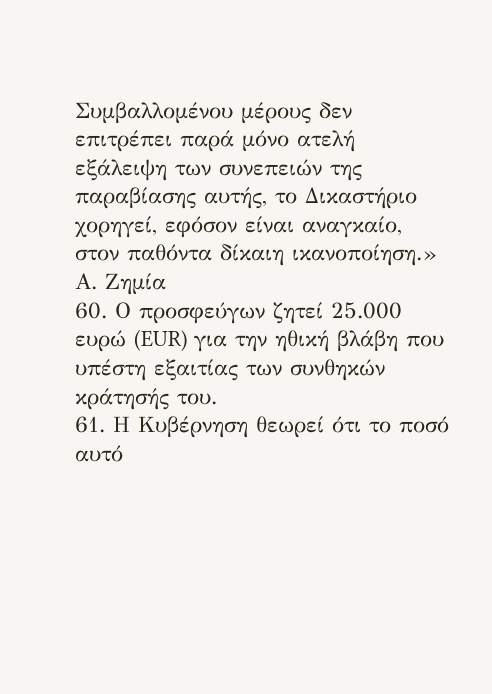Συμβαλλομένου μέρους δεν επιτρέπει παρά μόνο ατελή εξάλειψη των συνεπειών της παραβίασης αυτής, το Δικαστήριο χορηγεί, εφόσον είναι αναγκαίο, στον παθόντα δίκαιη ικανοποίηση.»
Α. Ζημία
60. Ο προσφεύγων ζητεί 25.000 ευρώ (EUR) για την ηθική βλάβη που υπέστη εξαιτίας των συνθηκών κράτησής του.
61. Η Κυβέρνηση θεωρεί ότι το ποσό αυτό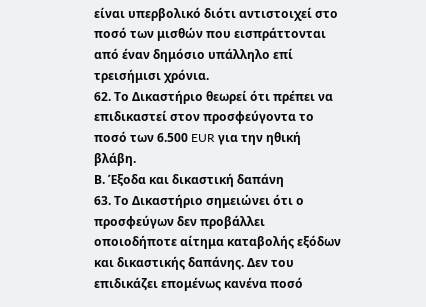είναι υπερβολικό διότι αντιστοιχεί στο ποσό των μισθών που εισπράττονται από έναν δημόσιο υπάλληλο επί τρεισήμισι χρόνια.
62. Το Δικαστήριο θεωρεί ότι πρέπει να επιδικαστεί στον προσφεύγοντα το ποσό των 6.500 EUR για την ηθική βλάβη.
Β. Έξοδα και δικαστική δαπάνη
63. Το Δικαστήριο σημειώνει ότι ο προσφεύγων δεν προβάλλει οποιοδήποτε αίτημα καταβολής εξόδων και δικαστικής δαπάνης. Δεν του επιδικάζει επομένως κανένα ποσό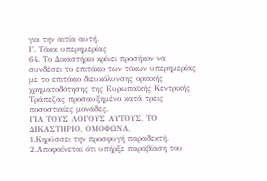για την αιτία αυτή.
Γ. Τόκοι υπερημερίας
64. Το Δικαστήριο κρίνει προσήκον να συνδέσει το επιτόκιο των τόκων υπερημερίας με το επιτόκιο διευκόλυνσης οριακής χρηματοδότησης της Ευρωπαϊκής Κεντρικής Τράπεζας προσαυξημένο κατά τρεις ποσοστιαίες μονάδες.
ΓΙΑ ΤΟΥΣ ΛΟΓΟΥΣ ΑΥΤΟΥΣ, ΤΟ ΔΙΚΑΣΤΗΡΙΟ, ΟΜΟΦΩΝΑ,
1.Κηρύσσει την προσφυγή παραδεκτή.
2.Αποφαίνεται ότι υπήρξε παραβίαση του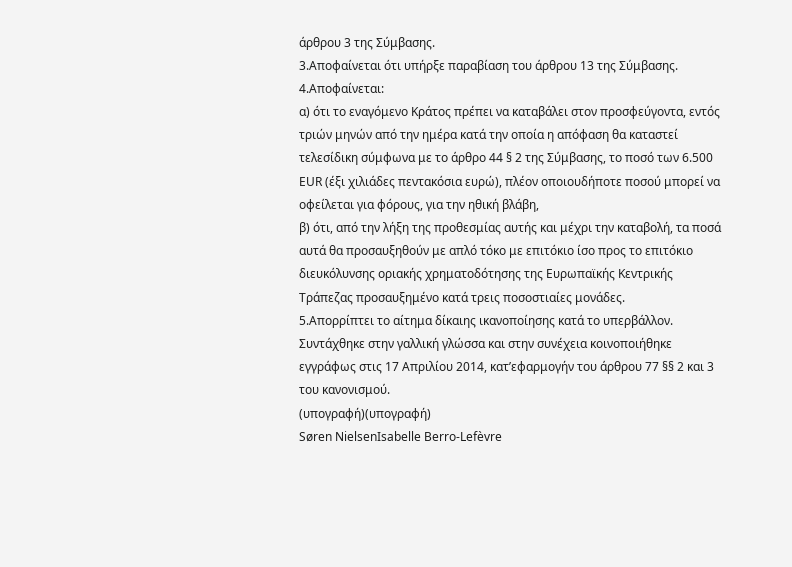άρθρου 3 της Σύμβασης.
3.Αποφαίνεται ότι υπήρξε παραβίαση του άρθρου 13 της Σύμβασης.
4.Αποφαίνεται:
α) ότι το εναγόμενο Κράτος πρέπει να καταβάλει στον προσφεύγοντα, εντός τριών μηνών από την ημέρα κατά την οποία η απόφαση θα καταστεί τελεσίδικη σύμφωνα με το άρθρο 44 § 2 της Σύμβασης, το ποσό των 6.500 EUR (έξι χιλιάδες πεντακόσια ευρώ), πλέον οποιουδήποτε ποσού μπορεί να οφείλεται για φόρους, για την ηθική βλάβη,
β) ότι, από την λήξη της προθεσμίας αυτής και μέχρι την καταβολή, τα ποσά αυτά θα προσαυξηθούν με απλό τόκο με επιτόκιο ίσο προς το επιτόκιο διευκόλυνσης οριακής χρηματοδότησης της Ευρωπαϊκής Κεντρικής Τράπεζας προσαυξημένο κατά τρεις ποσοστιαίες μονάδες.
5.Απορρίπτει το αίτημα δίκαιης ικανοποίησης κατά το υπερβάλλον.
Συντάχθηκε στην γαλλική γλώσσα και στην συνέχεια κοινοποιήθηκε εγγράφως στις 17 Απριλίου 2014, κατ’εφαρμογήν του άρθρου 77 §§ 2 και 3 του κανονισμού.
(υπογραφή)(υπογραφή)
Søren NielsenIsabelle Berro-Lefèvre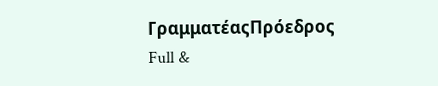ΓραμματέαςΠρόεδρος
Full &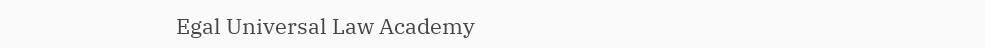Egal Universal Law Academy